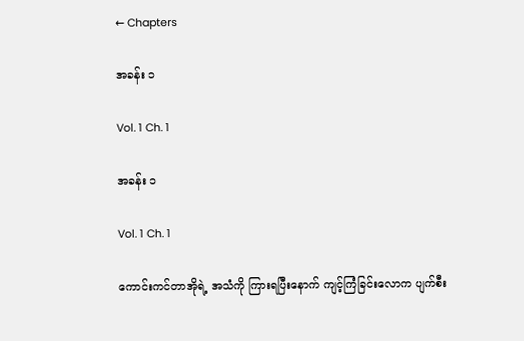← Chapters

အခန်း ၁

Vol. 1 Ch. 1

အခန်း ၁

Vol. 1 Ch. 1

ကောင်းကင်တာအိုရဲ့ အသံကို ကြားရပြီးနောက် ကျင့်ကြံခြင်းလောက ပျက်စီး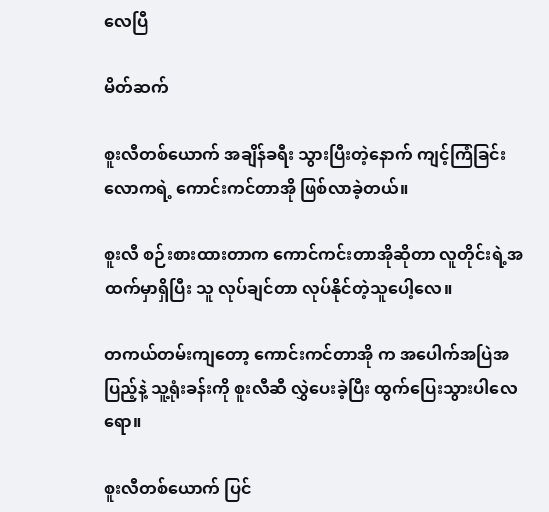လေပြီ

မိတ်ဆက်

စူးလီတစ်ယောက် အချိန်ခရီး သွားပြီးတဲ့နောက် ကျင့်ကြံခြင်းလောကရဲ့ ကောင်းကင်တာအို ဖြစ်လာခဲ့တယ်။

စူးလီ စဉ်းစားထားတာက ကောင်ကင်းတာအိုဆိုတာ လူတိုင်းရဲ့အထက်မှာရှိပြီး သူ လုပ်ချင်တာ လုပ်နိုင်တဲ့သူပေါ့လေ။

တကယ်တမ်းကျတော့ ကောင်းကင်တာအို က အပေါက်အပြဲအပြည့်နဲ့ သူ့ရုံးခန်းကို စူးလီဆီ လွှဲပေးခဲ့ပြီး ထွက်ပြေးသွားပါလေရော။

စူးလီတစ်ယောက် ပြင်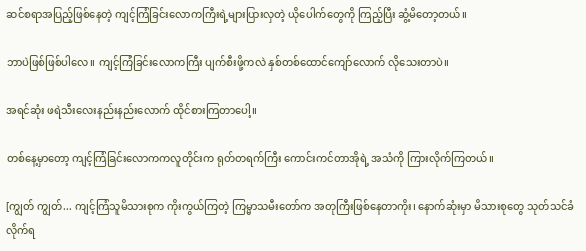ဆင်စရာအပြည့်ဖြစ်နေတဲ့ ကျင့်ကြံခြင်းလောကကြီးရဲ့များပြားလှတဲ့ ယိုပေါက်တွေကို ကြည့်ပြီး ဆွံ့မိတော့တယ်။

ဘာပဲဖြစ်ဖြစ်ပါလေ။ ကျင့်ကြံခြင်းလောကကြီး ပျက်စီးဖို့ကလဲ နှစ်တစ်ထောင်ကျော်လောက် လိုသေးတာပဲ။

အရင်ဆုံး ဖရဲသီးလေးနည်းနည်းလောက် ထိုင်စားကြတာပေါ့။

တစ်နေ့မှာတော့ ကျင့်ကြံခြင်းလောကကလူတိုင်းက ရုတ်တရက်ကြီး ကောင်းကင်တာအိုရဲ့ အသံကို ကြားလိုက်ကြတယ်။

[ကျွတ် ကျွတ်... ကျင့်ကြံသူမိသားစုက ကိုးကွယ်ကြတဲ့ ကြမ္မာသမီးတော်က အတုကြီးဖြစ်နေတာကိုး၊ နောက်ဆုံးမှာ မိသားစုတွေ သုတ်သင်ခံလိုက်ရ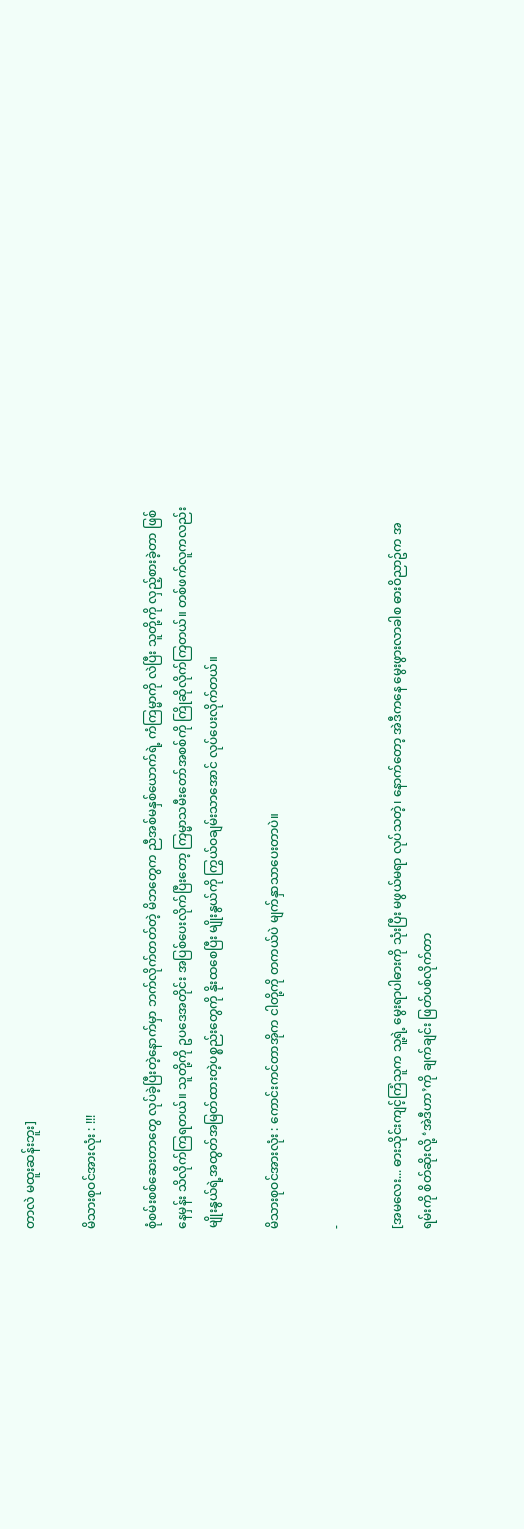တာလဲ မထူးဆန်းဘူး]

မိသားစုဝင်အားလုံး : !!!

စုံစမ်းစစ်ဆေးတာတွေ လုပ်ခဲ့ပြီးတဲ့နောက်မှာ ဘက်လိုက်တတ်တဲ့ မိဘတွေက ညီအစ်မနှစ်ယောက်ရဲ့ ကံကြမ္မာကို လဲပြီး သူတို့ကို လှည့်စားခဲ့တာ ဖြစ်နေမှန်း သိလိုက်ကြရတယ်။ သူတို့ကို ဥပဒေအတိုင်း အပြစ်ပေးလိုက်ပြီးတော့ ကြမ္မာသမီးတော်အစစ်ကို ကြိုဆိုလိုက်ကြတယ်။ တစ်ဖက်လူကလည်း မျိုးနွယ်ရဲ့အထွတ်အမြတ်ထားတဲ့ပစ္စည်းတွေကို နိုးထစေပြီး မျိုးနွယ်ကို ကြွယ်ဝချမ်းသာအောင် လုပ်ပေးလိုက်တယ်။

မိသားစုဝင်အားလုံး : ကောင်းကင်တာအိုက ငါတို့ကို တကယ်ပဲ မျက်နှာသာပေးတာပဲ။

-

[အမလေး... ဓားသိုင်းကျင့်ကြံသူက သူ့ရဲ့ မွေးရာပါဓားကို သုံးပြီး မဖွယ်မရာ လုပ်သတဲ့၊ နောက်တော့ အဲဒီကနေ မွေးဖွားလာခါစ ဓားဝိညာဥ်က အရမ်းကို စိတ်ဆိုးလို့ ‘အဲဒီဟာ’ကို ချက်ချင်း ဖြတ်ပစ်လိုက်တာ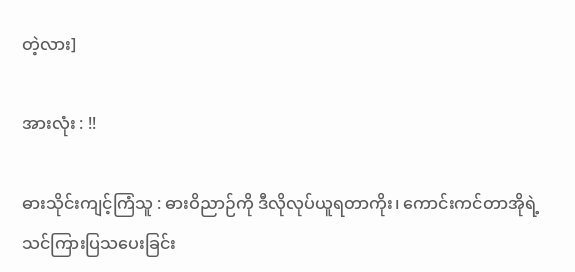တဲ့လား]

အားလုံး : !!

ဓားသိုင်းကျင့်ကြံသူ : ဓားဝိညာဉ်ကို ဒီလိုလုပ်ယူရတာကိုး၊ ကောင်းကင်တာအိုရဲ့ သင်ကြားပြသပေးခြင်း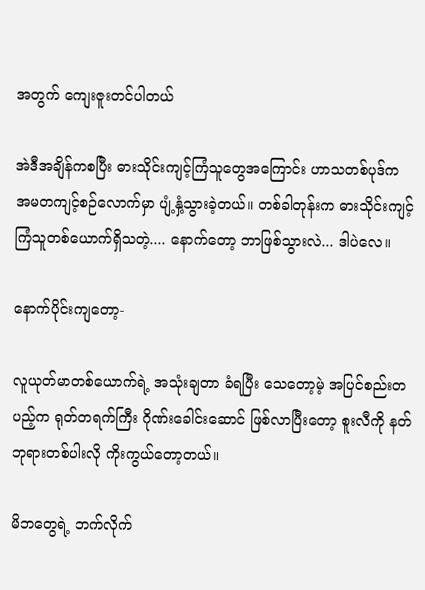အတွက် ကျေးဇူးတင်ပါတယ်

အဲဒီအချိန်ကစပြီး ဓားသိုင်းကျင့်ကြံသူတွေအကြောင်း ဟာသတစ်ပုဒ်က အမတကျင့်စဉ်လောက်မှာ ပျံ့နှံ့သွားခဲ့တယ်။ တစ်ခါတုန်းက ဓားသိုင်းကျင့်ကြံသူတစ်ယောက်ရှိသတဲ့.... နောက်တော့ ဘာဖြစ်သွားလဲ... ဒါပဲလေ။

နောက်ပိုင်းကျတော့-

လူယုတ်မာတစ်ယောက်ရဲ့ အသုံးချတာ ခံရပြီး သေတော့မဲ့ အပြင်စည်းတပည့်က ရုတ်တရက်ကြီး ဂိုဏ်းခေါင်းဆောင် ဖြစ်လာပြီးတော့ စူးလီကို နတ်ဘုရားတစ်ပါးလို ကိုးကွယ်တော့တယ်။

မိဘတွေရဲ့ ဘက်လိုက်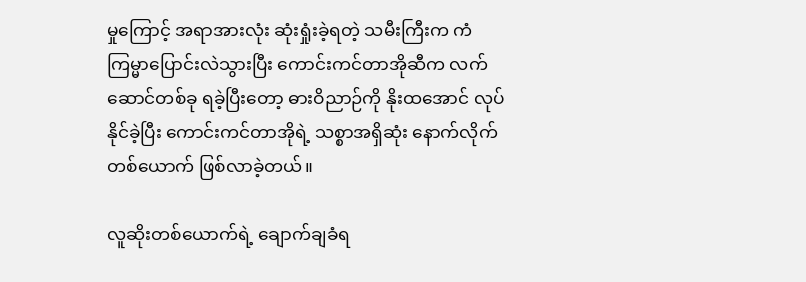မှုကြောင့် အရာအားလုံး ဆုံးရှုံးခဲ့ရတဲ့ သမီးကြီးက ကံကြမ္မာပြောင်းလဲသွားပြီး ကောင်းကင်တာအိုဆီက လက်ဆောင်တစ်ခု ရခဲ့ပြီးတော့ ဓားဝိညာဉ်ကို နိုးထအောင် လုပ်နိုင်ခဲ့ပြီး ကောင်းကင်တာအိုရဲ့ သစ္စာအရှိဆုံး နောက်လိုက်တစ်ယောက် ဖြစ်လာခဲ့တယ်။

လူဆိုးတစ်ယောက်ရဲ့ ချောက်ချခံရ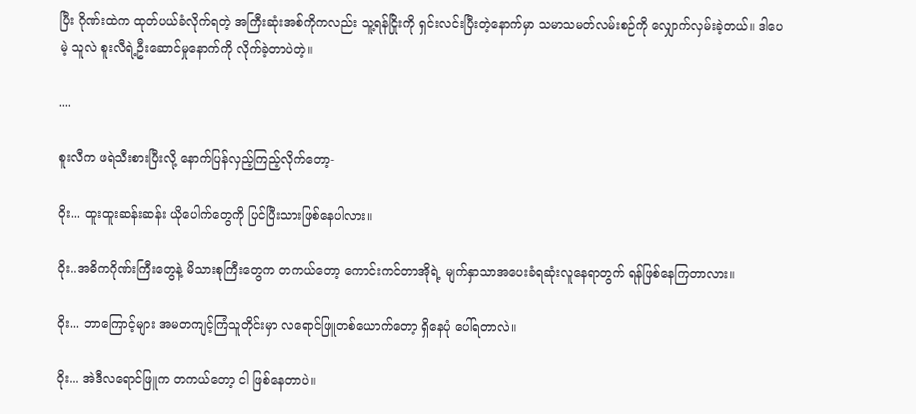ပြီး ဂိုဏ်းထဲက ထုတ်ပယ်ခံလိုက်ရတဲ့ အကြီးဆုံးအစ်ကိုကလည်း သူ့ရန်ငြိုးကို ရှင်းလင်းပြီးတဲ့နောက်မှာ သမာသမတ်လမ်းစဉ်ကို လျှောက်လှမ်းခဲ့တယ်။ ဒါပေမဲ့ သူလဲ စူးလီရဲ့ဦးဆောင်မှုနောက်ကို လိုက်ခဲ့တာပဲတဲ့။

....

စူးလီက ဖရဲသီးစားပြီးလို့ နောက်ပြန်လှည့်ကြည့်လိုက်တော့-

ဝိုး... ထူးထူးဆန်းဆန်း ယိုပေါက်တွေကို ပြင်ပြီးသားဖြစ်နေပါလား။

ဝိုး..အဓိကဂိုဏ်းကြီးတွေနဲ့ မိသားစုကြီးတွေက တကယ်တော့ ကောင်းကင်တာအိုရဲ့ မျက်နှာသာအပေးခံရဆုံးလူနေရာတွက် ရန်ဖြစ်နေကြတာလား။

ဝိုး... ဘာကြောင့်များ အမတကျင့်ကြံသူတိုင်းမှာ လရောင်ဖြူတစ်‌‌ယောက်တော့ ရှိနေပုံ ပေါ်ရတာလဲ။

ဝိုး... အဲဒီလရောင်ဖြူက တကယ်တော့ ငါ ဖြစ်နေတာပဲ။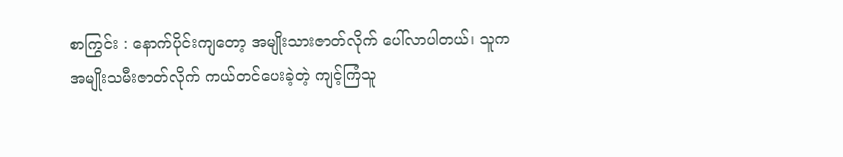စာကြွင်း : နောက်ပိုင်းကျတော့ အမျိုးသားဇာတ်လိုက် ပေါ်လာပါတယ်၊ သူက အမျိုးသမီးဇာတ်လိုက် ကယ်တင်ပေးခဲ့တဲ့ ကျင့်ကြံသူ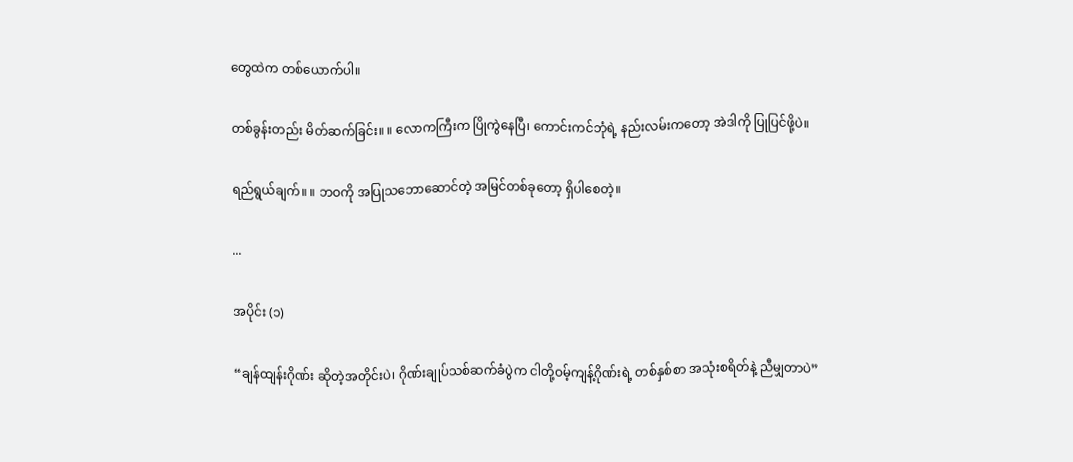တွေထဲက တစ်ယောက်ပါ။

တစ်ခွန်းတည်း မိတ်ဆက်ခြင်း။ ။ လောကကြီးက ပြိုကွဲနေပြီ၊ ကောင်းကင်ဘုံရဲ့ နည်းလမ်းကတော့ အဲဒါကို ပြုပြင်ဖို့ပဲ။

ရည်ရွယ်ချက်။ ။ ဘဝကို အပြုသဘောဆောင်တဲ့ အမြင်တစ်ခုတော့ ရှိပါစေတဲ့။

...

အပိုင်း (၁)

“ချန်ထျန်းဂိုဏ်း ဆိုတဲ့အတိုင်းပဲ၊ ဂိုဏ်းချုပ်သစ်ဆက်ခံပွဲက ငါတို့ဝမ့်ကျန့်ဂိုဏ်းရဲ့ တစ်နှစ်စာ အသုံးစရိတ်နဲ့ ညီမျှတာပဲ”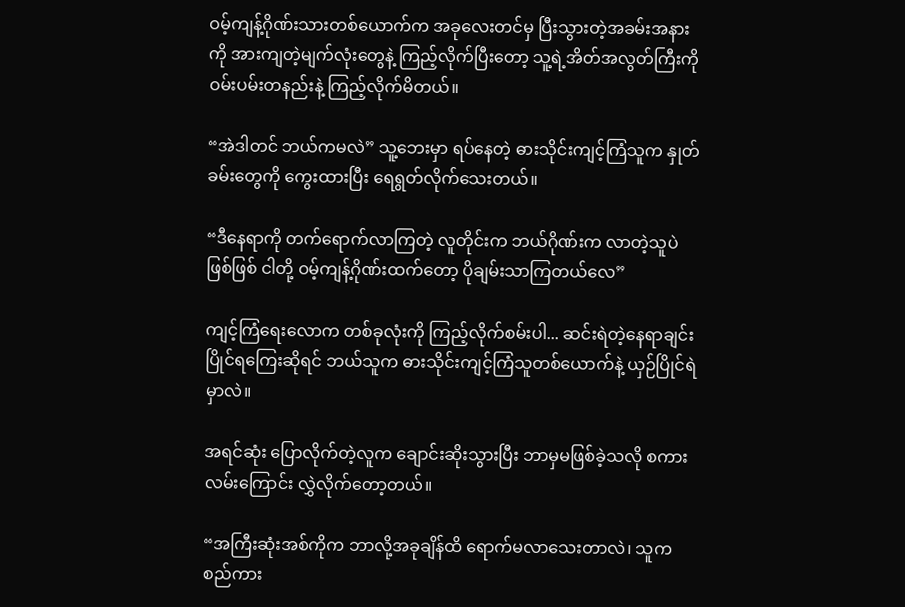ဝမ့်ကျန့်ဂိုဏ်းသားတစ်ယောက်က အခုလေးတင်မှ ပြီးသွားတဲ့အခမ်းအနားကို အားကျတဲ့မျက်လုံးတွေနဲ့ ကြည့်လိုက်ပြီးတော့ သူ့ရဲ့အိတ်အလွတ်ကြီးကို ဝမ်းပမ်းတနည်းနဲ့ ကြည့်လိုက်မိတယ်။

“အဲဒါတင် ဘယ်ကမလဲ” သူ့ဘေးမှာ ရပ်နေတဲ့ ဓားသိုင်းကျင့်ကြံသူက နှုတ်ခမ်းတွေကို ကွေးထားပြီး ရေရွတ်လိုက်သေးတယ်။

“ဒီနေရာကို တက်ရောက်လာကြတဲ့ လူတိုင်းက ဘယ်ဂိုဏ်းက လာတဲ့သူပဲဖြစ်ဖြစ် ငါတို့ ဝမ့်ကျန့်ဂိုဏ်းထက်တော့ ပိုချမ်းသာကြတယ်လေ”

ကျင့်ကြံရေးလောက တစ်ခုလုံးကို ကြည့်လိုက်စမ်းပါ... ဆင်းရဲတဲ့နေရာချင်း ပြိုင်ရကြေးဆိုရင် ဘယ်သူက ဓားသိုင်းကျင့်ကြံသူတစ်ယောက်နဲ့ ယှဉ်ပြိုင်ရဲမှာလဲ။

အရင်ဆုံး ပြောလိုက်တဲ့လူက ချောင်းဆိုးသွားပြီး ဘာမှမဖြစ်ခဲ့သလို စကားလမ်းကြောင်း လွှဲလိုက်တော့တယ်။

“အကြီးဆုံးအစ်ကိုက ဘာလို့အခုချိန်ထိ ရောက်မလာ‌သေးတာလဲ၊ သူက စည်ကား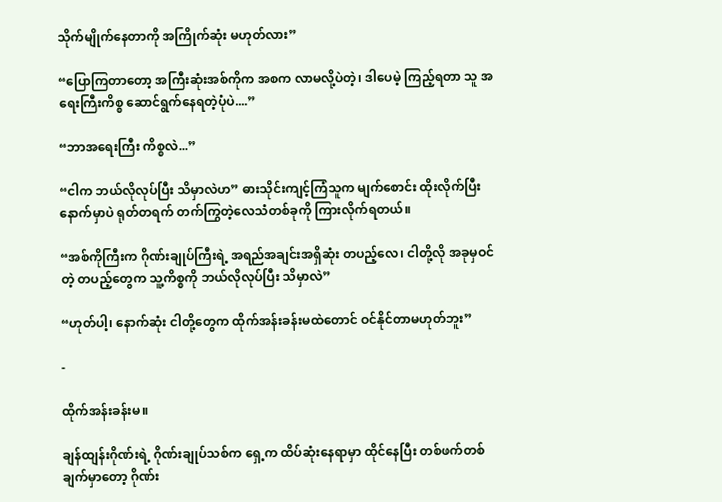သိုက်မျိုက်နေတာကို အကြိုက်ဆုံး မဟုတ်လား”

“ပြောကြတာတော့ အကြီးဆုံးအစ်ကိုက အစက လာမလို့ပဲတဲ့၊ ဒါပေမဲ့ ကြည့်ရတာ သူ အရေးကြီးကိစ္စ ဆောင်ရွက်နေရတဲ့ပုံပဲ....”

“ဘာအရေးကြီး ကိစ္စလဲ...”

“ငါက ဘယ်လိုလုပ်ပြီး သိမှာလဲဟ” ဓားသိုင်းကျင့်ကြံသူက မျက်စောင်း ထိုးလိုက်ပြီးနောက်မှာပဲ ရုတ်တရက် တက်ကြွတဲ့လေသံတစ်ခုကို ကြားလိုက်ရတယ်။

“အစ်ကိုကြီးက ဂိုဏ်းချုပ်ကြီးရဲ့ အရည်အချင်းအရှိဆုံး တပည့်‌လေ၊ ငါတို့လို အခုမှဝင်တဲ့ တပည့်တွေက သူ့ကိစ္စကို ဘယ်လိုလုပ်ပြီး သိမှာလဲ”

“ဟုတ်ပါ့၊ ‌နောက်ဆုံး ငါတို့တွေက ထိုက်အန်းခန်းမထဲတောင် ဝင်နိုင်တာမဟုတ်ဘူး”

-

ထိုက်အန်းခန်းမ။

ချန်ထျန်းဂိုဏ်းရဲ့ ဂိုဏ်းချုပ်သစ်က ရှေ့က ထိပ်ဆုံးနေရာမှာ ထိုင်နေပြီး တစ်ဖက်တစ်ချက်မှာတော့ ဂိုဏ်း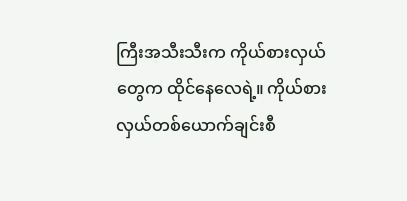ကြီးအသီးသီးက ကိုယ်စားလှယ်တွေက ထိုင်နေလေရဲ့။ ကိုယ်စားလှယ်တစ်ယောက်ချင်းစီ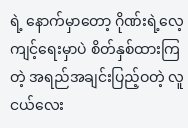ရဲ့ နောက်မှာတော့ ဂိုဏ်းရဲ့လေ့ကျင့်ရေးမှာပဲ စိတ်နှစ်ထားကြတဲ့ အရည်အချင်းပြည့်ဝတဲ့ လူငယ်လေး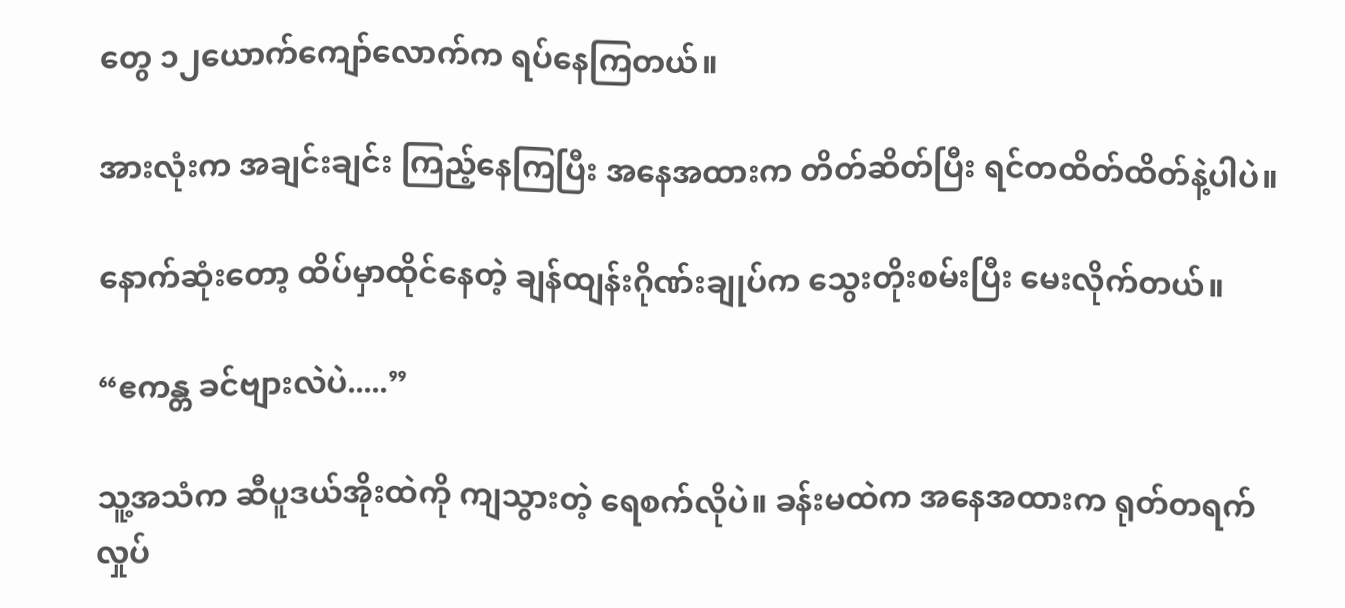တွေ ၁၂ယောက်ကျော်လောက်က ရပ်နေကြတယ်။

အားလုံးက အချင်းချင်း ကြည့်နေကြပြီး အနေအထားက တိတ်ဆိတ်ပြီး ရင်တထိတ်ထိတ်နဲ့ပါပဲ။

နောက်ဆုံးတော့ ထိပ်မှာထိုင်နေတဲ့ ချန်ထျန်းဂိုဏ်းချုပ်က သွေးတိုးစမ်းပြီး မေးလိုက်တယ်။

“ဧကန္တ ခင်ဗျားလဲပဲ.....”

သူ့အသံက ဆီပူဒယ်အိုးထဲကို ကျသွားတဲ့ ရေစက်လိုပဲ။ ခန်းမထဲက အနေအထားက ရုတ်တရက် လှုပ်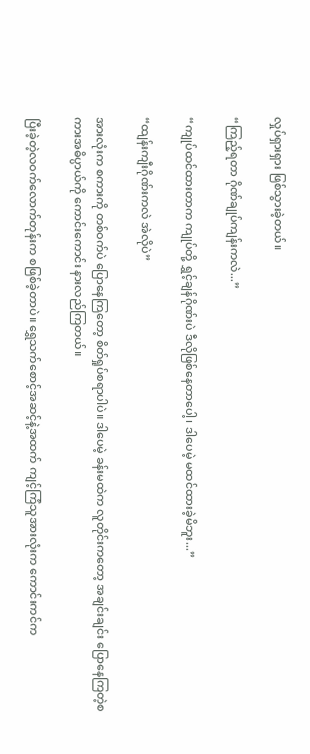လှုပ်ရှားရှား ဖြစ်သွားခဲ့တယ်။

“ကြည့်ရတာ ဂိုဏ်ချုပ်ကျန်းကလဲ...”

“ကျုပ်ထင်ထားတာက ကျုပ်တို့ ရွှင့်ချန်ဂိုဏ်းပဲ ဒီလိုဖြစ်နေတာပေါ့၊ ဒါပေမဲ့ မထင်ထားခဲ့မိဘူး...”

“ထျန်းကျီးဂိုဏ်းကလဲ အဲလိုပဲ”

အားလုံးက စကားကို တစ်ဝက်ပဲ ပြောနေကြတော့ စိတ်ရှုပ်စရာပါပဲ။ ဒါပေမဲ့ ခန်းမထဲက လူတိုင်းကတော့ အချင်းချင်း ပြောနေကြတဲ့စကားအဓိပ္ပာယ်ကို ကောင်းကောင်း နားလည်ကြတယ်။

ပြီးခဲ့တဲ့လဝက်လောက်တုန်းက စဖြစ်ခဲ့တာပဲ။ ရွှေသက်စောင့်အဆင့်နဲ့အထက် ကျင့်ကြံသူအားလုံးက ကောင်းကင်က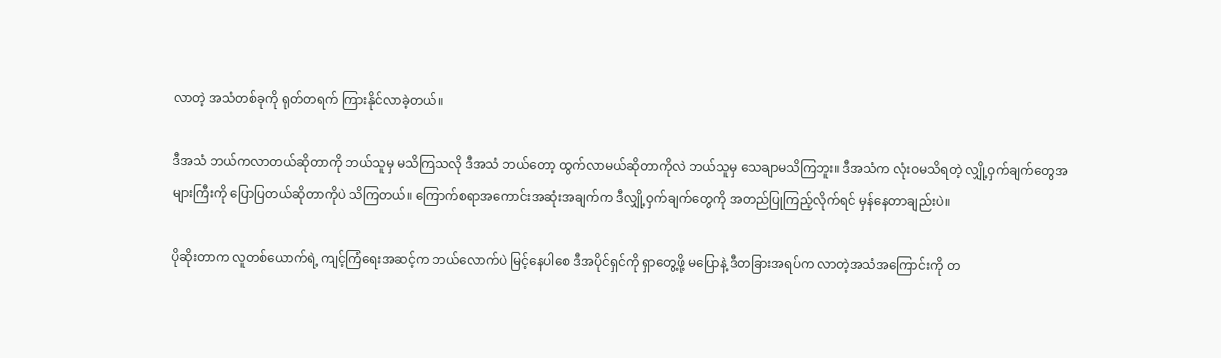လာတဲ့ အသံတစ်ခုကို ရုတ်တရက် ကြားနိုင်လာခဲ့တယ်။

ဒီအသံ ဘယ်ကလာတယ်ဆိုတာကို ဘယ်သူမှ မသိကြသလို ဒီအသံ ဘယ်တော့ ထွက်လာမယ်ဆိုတာကိုလဲ ဘယ်သူမှ သေချာမသိကြဘူး။ ဒီအသံက လုံးဝမသိရတဲ့ လျှို့ဝှက်ချက်တွေအများကြီးကို ပြောပြတယ်ဆိုတာကိုပဲ သိကြတယ်။ ကြောက်စရာအကောင်းအဆုံးအချက်က ဒီလျှို့ဝှက်ချက်တွေကို အတည်ပြုကြည့်လိုက်ရင် မှန်နေတာချည်းပဲ။

ပိုဆိုးတာက လူတစ်ယောက်ရဲ့ ကျင့်ကြံရေးအဆင့်က ဘယ်လောက်ပဲ မြင့်နေပါစေ ဒီအပိုင်ရှင်ကို ရှာတွေ့ဖို့ မပြောနဲ့ ဒီတခြားအရပ်က လာတဲ့အသံအကြောင်းကို တ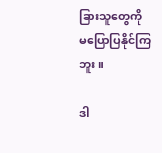ခြားသူတွေကို မပြောပြနိုင်ကြဘူး။

ဒါ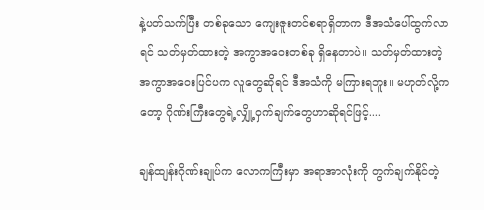နဲ့ပတ်သက်ပြီး တစ်ခုသော ကျေးဇူးတင်စရာရှိတာက ဒီအသံပေါ်ထွက်လာရင် သတ်မှတ်ထားတဲ့ အကွာအဝေးတစ်ခု ရှိနေတာပဲ။ သတ်မှတ်ထားတဲ့ အကွာအဝေးပြင်ပက လူတွေဆိုရင် ဒီအသံကို မကြားရဘူး။ မဟုတ်လို့ကတော့ ဂိုဏ်းကြီးတွေရဲ့လျှို့ဝှက်ချက်တွေဟာဆိုရင်ဖြင့်....

ချန်ထျန်းဂိုဏ်းချုပ်က လောကကြီးမှာ အရာအာလုံးကို တွက်ချက်နိုင်တဲ့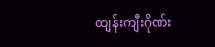ထျန်းကျီးဂိုဏ်း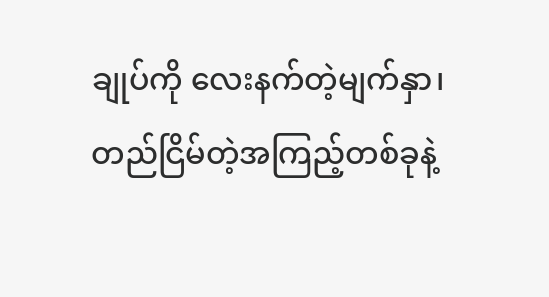ချုပ်ကို လေးနက်တဲ့မျက်နှာ၊ တည်ငြိမ်တဲ့အကြည့်တစ်ခုနဲ့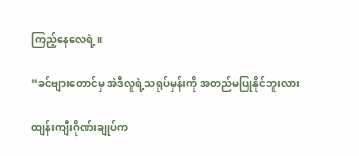ကြည့်နေလေရဲ့။

“ခင်ဗျားတောင်မှ အဲဒီလူရဲ့သရုပ်မှန်းကို အတည်မပြုနိုင်ဘူးလား

ထျန်းကျီးဂိုဏ်းချုပ်က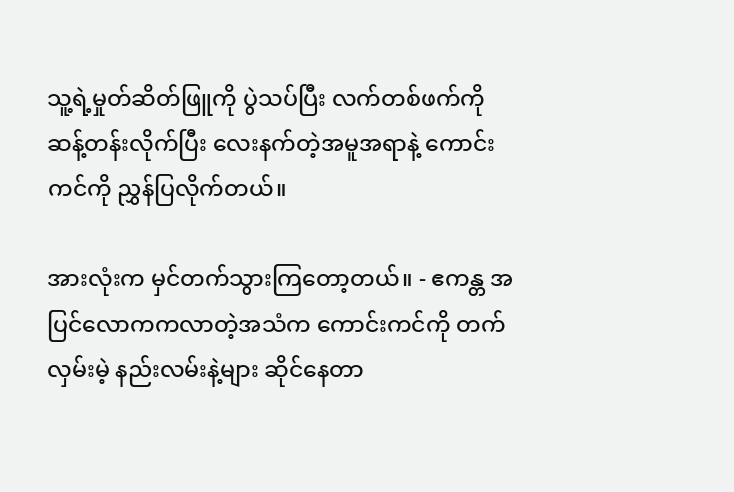သူ့ရဲ့မှုတ်ဆိတ်ဖြူကို ပွဲသပ်ပြီး လက်တစ်ဖက်ကို ဆန့်တန်းလိုက်ပြီး လေးနက်တဲ့အမူအရာနဲ့ ကောင်းကင်ကို ညွှန်ပြလိုက်တယ်။

အားလုံးက မှင်တက်သွားကြတော့တယ်။ - ဧကန္တ အပြင်လောကကလာတဲ့အသံက ကောင်းကင်ကို တက်လှမ်းမဲ့ နည်းလမ်းနဲ့များ ဆိုင်နေတာ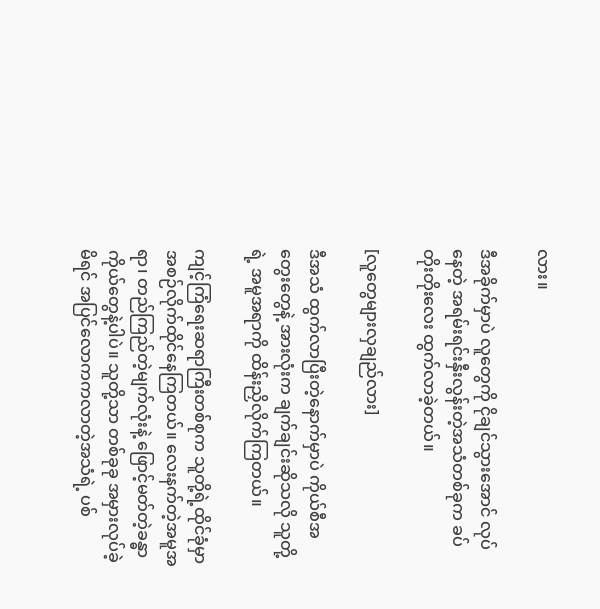လား။

ဒီအခိုက်မှာပဲ လူတွေကို ငိုချင်သွားအောင် လုပ်နေတဲ့ အရမ်းရင်းနှီးလွန်းတဲ့အသံတစ်ခုက ခပ်တိုးတိုးလေး ထွက်လာခဲ့တယ်။

[လူတွေများလှချည်လား]

ဒီအသံ ထွက်လာပြီးတဲ့နောက်မှာပဲ ကိုယ်စီအတွေးတွေနဲ့ အားလုံးက ချက်ချင်းဆိုသလို သူတို့ရဲ့ အမူအရာကို ထိန်းညှိလိုက်ကြတယ်။

ကျင့်ကြံရေးဆရာကြီးတစ်စုက သူတို့ရဲ့ထိုင်ခုံမှာ အစဉ်လိုက်ထိုင်နေကြတယ်။ ‌လေးနက်တဲ့အမူအရာ၊ တည်ကြည်တဲ့မျက်လုံးနဲ့ ဖြောင့်မတ်တဲ့ခန္ဓာကိုယ်တွေနဲ့ပါပဲ။ သူတို့သာ တစ်ခုခု အမှားလုပ်ခဲ့မိရင် အပြင်လောကကလာတဲ့အသံရဲ့ ပစ်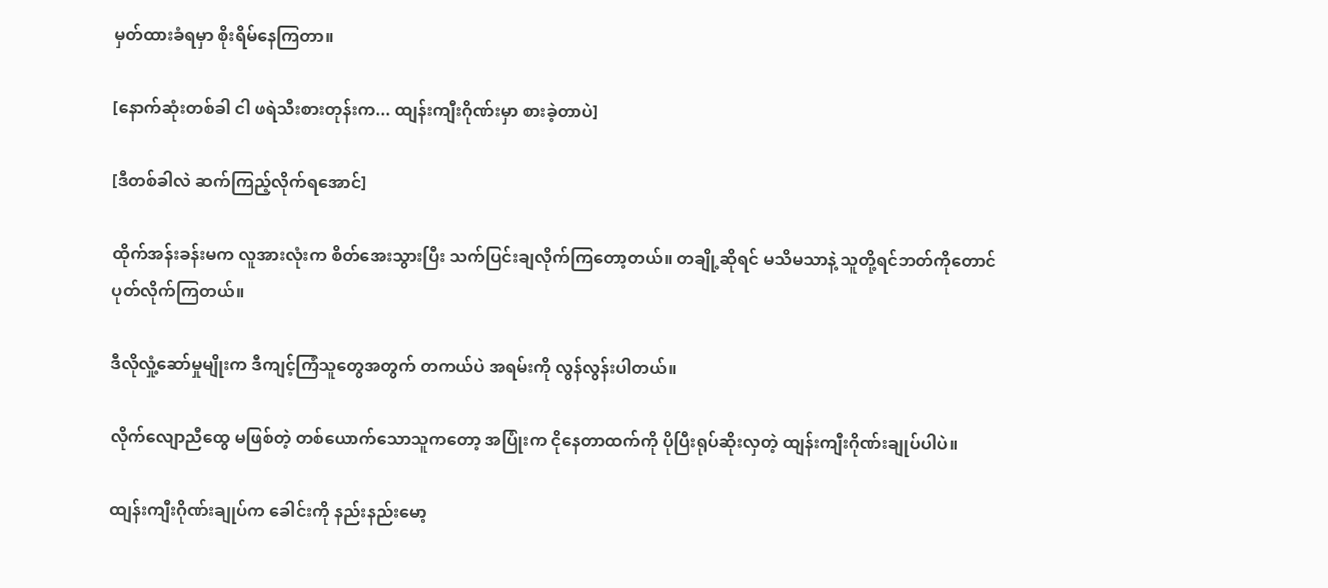မှတ်ထားခံရမှာ စိုးရိမ်နေကြတာ။

[နောက်ဆုံးတစ်ခါ ငါ ဖရဲသီးစားတုန်းက... ထျန်းကျီးဂိုဏ်းမှာ စားခဲ့တာပဲ]

[ဒီတစ်ခါလဲ ဆက်ကြည့်လိုက်ရအောင်]

ထိုက်အန်းခန်းမက လူအားလုံးက စိတ်အေးသွားပြီး သက်ပြင်းချလိုက်ကြတော့တယ်။ တချို့ဆိုရင် မသိမသာနဲ့ သူတို့ရင်ဘတ်ကိုတောင် ပုတ်လိုက်ကြတယ်။

ဒီလိုလှုံ့ဆော်မှုမျိုးက ဒီကျင့်ကြံသူတွေအတွက် တကယ်ပဲ အရမ်းကို လွန်လွန်းပါတယ်။

လိုက်လျောညီထွေ မဖြစ်တဲ့ တစ်ယောက်သောသူကတော့ အပြုံးက ငိုနေတာထက်ကို ပိုပြီးရုပ်ဆိုးလှတဲ့ ထျန်းကျီးဂိုဏ်းချုပ်ပါပဲ။

ထျန်းကျီးဂိုဏ်းချုပ်က ခေါင်းကို နည်းနည်းမော့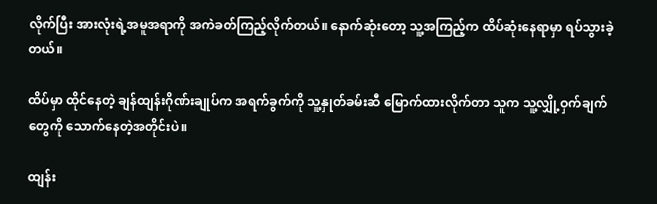လိုက်ပြီး အားလုံးရဲ့အမူအရာကို အကဲခတ်ကြည့်လိုက်တယ်။ နောက်ဆုံးတော့ သူ့အကြည့်က ထိပ်ဆုံးနေရာမှာ ရပ်သွားခဲ့တယ်။

ထိပ်မှာ ထိုင်နေတဲ့ ချန်ထျန်းဂိုဏ်းချုပ်က အရက်ခွက်ကို သူ့နှုတ်ခမ်းဆီ မြောက်ထားလိုက်တာ သူက သူ့လျှို့ဝှက်ချက်တွေကို သောက်နေတဲ့အတိုင်းပဲ။

ထျန်း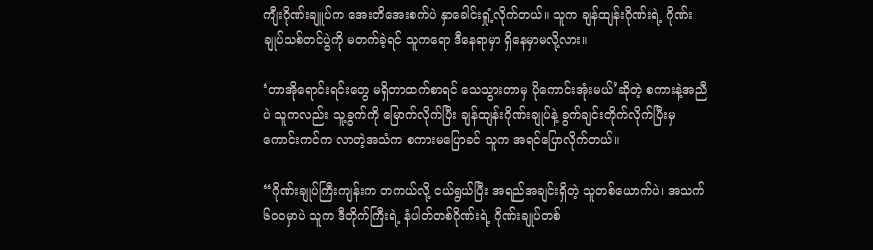ကျီးဂိုဏ်းချူပ်က ‌အေးတိအေးစက်ပဲ နှာခေါင်းရှုံ့လိုက်တယ်။ သူက ချန်ထျန်းဂိုဏ်းရဲ့ ဂိုဏ်းချုပ်သစ်တင်ပွဲကို မတက်ခဲ့ရင် သူကရော ဒီနေရာမှာ ရှိနေမှာမလို့လား။

‘တာအိုရောင်းရင်းတွေ မရှိတာထက်စာရင် သေသွားတာမှ ပိုကောင်းအုံးမယ်’ဆိုတဲ့ စကားနဲ့အညီပဲ သူကလည်း သူ့ခွက်ကို မြောက်လိုက်ပြီး ချန်ထျန်းဂိုဏ်းချုပ်နဲ့ ခွက်ချင်းတိုက်လိုက်ပြီးမှ ကောင်းကင်က လာတဲ့အသံက စကားမပြောခင် သူက အရင်ပြောလိုက်တယ်။

“ဂိုဏ်းချုပ်ကြီးကျန်းက တကယ်လို့ ငယ်ရွယ်ပြီး အရည်အချင်းရှိတဲ့ သူတစ်ယောက်ပဲ၊ အသက် ၆၀၀မှာပဲ သူက ဒီတိုက်ကြီးရဲ့ နံပါတ်တစ်ဂိုဏ်းရဲ့ ဂိုဏ်းချုပ်တစ်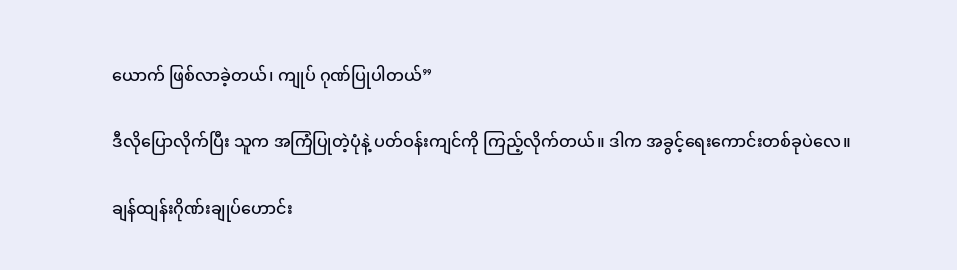ယောက် ဖြစ်လာခဲ့တယ်၊ ကျုပ် ဂုဏ်ပြုပါတယ်”

ဒီလိုပြောလိုက်ပြီး သူက အကြံပြုတဲ့ပုံနဲ့ ပတ်ဝန်းကျင်ကို ကြည့်လိုက်တယ်။ ဒါက အခွင့်ရေးကောင်းတစ်ခုပဲလေ။

ချန်ထျန်းဂိုဏ်းချုပ်ဟောင်း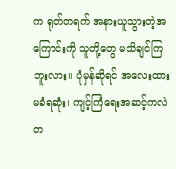က ရုတ်တရက် အနားယူသွားတဲ့အကြောင်းကို သူတို့တွေ မသိချင်ကြဘူးလား။ ပုံမှန်ဆိုရင် အလေးထားမခံရဆုံး၊ ကျင့်ကြံရေးအဆင့်ကလဲ တ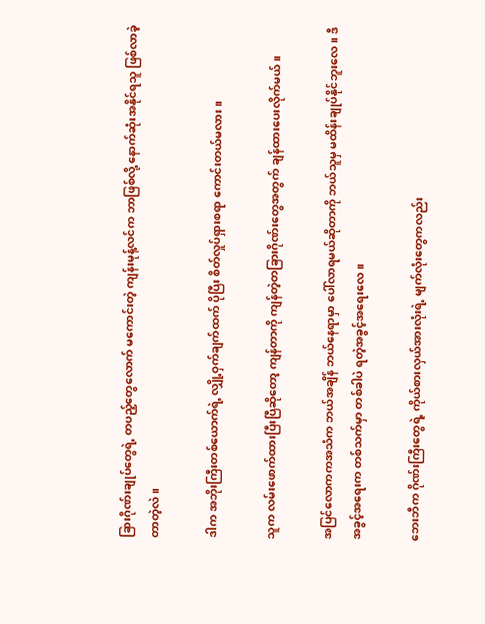ခြားဂိုဏ်းချုပ်တွေရဲ့ တပည့်တွေလောက် မကောင်းတဲ့ ကျန်းမုန့်လင်က ဘာဖြစ်လို့ နောက်ဆုံးအနိုင်ရသူ ဖြစ်လာခဲ့တာတဲ့လဲ။

ဒါက အဘိုးကြီးတစ်ယောက်ရဲ့ လျှို့ဝှက်ချက်ထက် ပိုပြီး စိတ်လှုပ်ရှားစရာ ကောင်းတယ်မလား။

သူက လမ်းဖောက်ထားပြီးပြီဆိုတော့ ကျန်တာကို ကျန်တဲ့တခြားဂိုဏ်းတွေအတွက် ချန်ထားပေးလိုက်မယ်။

အပြင်လောကကအသံက ဘယ်အချိန် ဘယ်နေရာမှာ ပေါ်လာရမယ်ဆိုတာကို ဘယ်သူမှ မထိန်းချုပ်နိုင်ဘူးလေ။ ဒီအခွင့်အရေးက တစ်သက်မှာ တစ်ခါပဲ ရတဲ့အခွင့်အရေးလေ။

ဘေးဘီက ဂိုဏ်းကြီးတွေရဲ့ ကိုယ်စားလှယ်အားလုံးရဲ့ မျက်လုံးတွေကလည်း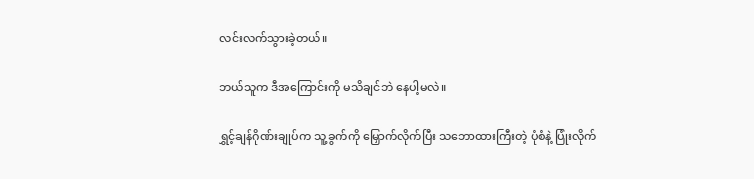လင်းလက်သွားခဲ့တယ်။

ဘယ်သူက ဒီအကြောင်းကို မသိချင်ဘဲ နေပါ့မလဲ။

ရွှင့်ချန်ဂိုဏ်းချုပ်က သူ့ခွက်ကို မြှောက်လိုက်ပြီး သဘောထားကြီးတဲ့ ပုံစံနဲ့ ပြုံးလိုက်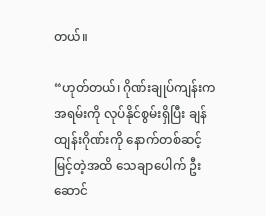တယ်။

“ဟုတ်တယ်၊ ဂိုဏ်းချုပ်ကျန်းက အရမ်းကို လုပ်နိုင်စွမ်းရှိပြီး ချန်ထျန်းဂိုဏ်းကို နောက်တစ်ဆင့် မြင့်တဲ့အထိ သေချာပေါက် ဦးဆောင်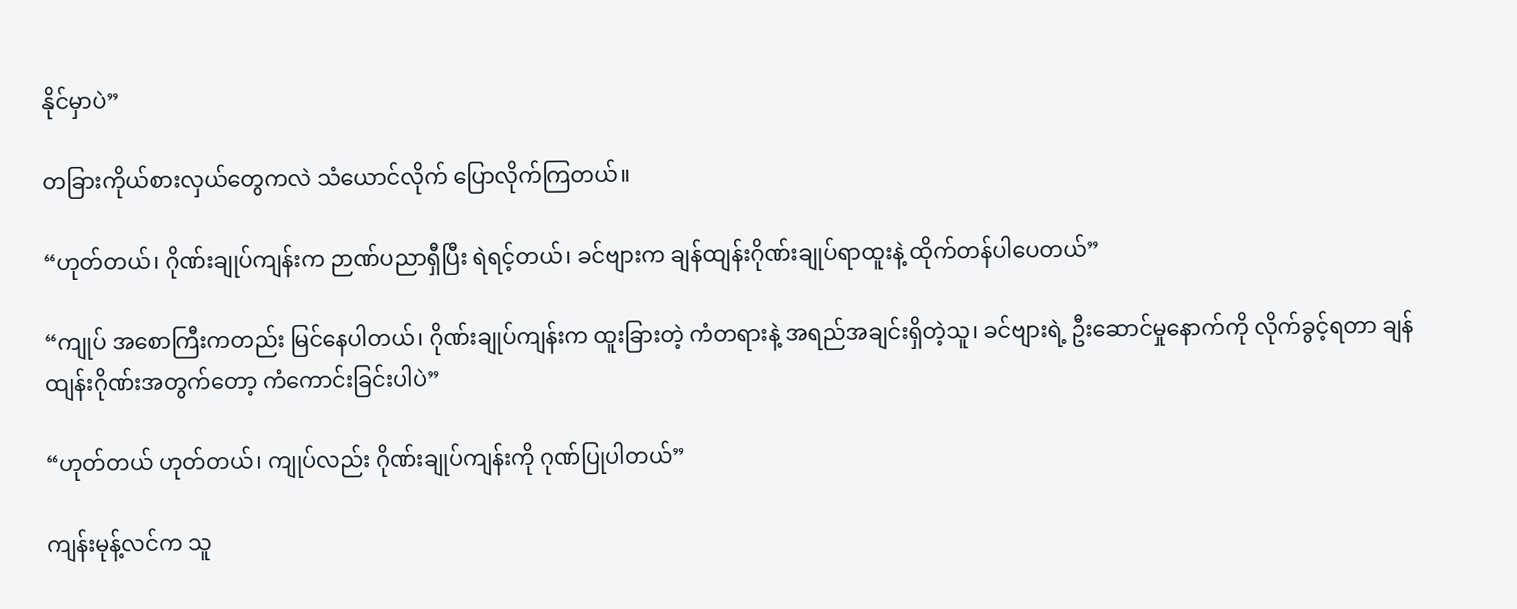နိုင်မှာပဲ”

တခြားကိုယ်စားလှယ်တွေကလဲ သံယောင်လိုက် ပြောလိုက်ကြတယ်။

“ဟုတ်တယ်၊ ဂိုဏ်းချုပ်ကျန်းက ဉာဏ်ပညာရှီပြီး ရဲရင့်တယ်၊ ခင်ဗျားက ချန်ထျန်းဂိုဏ်းချုပ်ရာထူးနဲ့ ထိုက်တန်ပါပေတယ်”

“ကျုပ် အစောကြီးကတည်း မြင်နေပါတယ်၊ ဂိုဏ်းချုပ်ကျန်းက ထူးခြားတဲ့ ကံတရားနဲ့ အရည်အချင်းရှိတဲ့သူ၊ ခင်ဗျားရဲ့ ဦးဆောင်မှုနောက်ကို လိုက်ခွင့်ရတာ ချန်ထျန်းဂိုဏ်းအတွက်တော့ ကံကောင်းခြင်းပါပဲ”

“ဟုတ်တယ် ဟုတ်တယ်၊ ကျုပ်လည်း ဂိုဏ်းချုပ်ကျန်းကို ဂုဏ်ပြုပါတယ်”

ကျန်းမုန့်လင်က သူ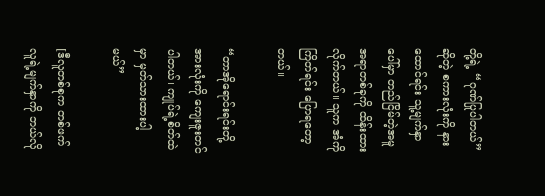တို့ရဲ့ “ဂုဏ်ပြုပါတယ်”ဆိုတဲ့ စကားလုံးကို နားထောင်ရင်း သူ့မျက်နှာပေါ်မှာ တည်ငြိမ်တဲ့အမူအရာတစ်ခုကို ထိန်းထားလိုက်တယ်။ သူက အံကိုကြိတ်ရင်း ပြောရတော့တယ်။

“တာအိုရောင်းရင်းတို့အားလုံးကို ကျေးဇူးတင်ပါတယ်၊ ကျုပ်ရဲ့စိတ်ထဲမှာ မှတ်သားထားပါ့မယ်”

[ဒီလူတစ်စုက တစ်ဖက်လူရဲ့မျက်နှာကို ဘယ်လို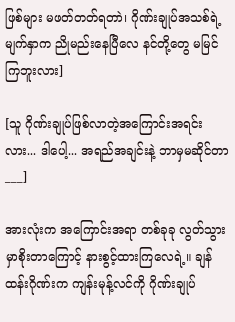ဖြစ်များ မဖတ်တတ်ရတာဲ၊ ဂိုဏ်းချုပ်အသစ်ရဲ့ မျက်နှာက ညိုမည်းနေပြီလေ နင်တို့တွေ မမြင်ကြဘူးလား]

[သူ ဂိုဏ်းချုပ်ဖြစ်လာတဲ့အကြောင်းအရင်းလား... ဒါပေါ့... အရည်အချင်းနဲ့ ဘာမှမဆိုင်တာ___]

အားလုံးက အကြောင်းအရာ တစ်ခုခု လွတ်သွားမှာစိုးတာကြောင့် နားစွင့်ထားကြလေရဲ့။ ချန်ထန်းဂိုဏ်းက ကျန်းမုန့်လင်ကို ဂိုဏ်းချုပ်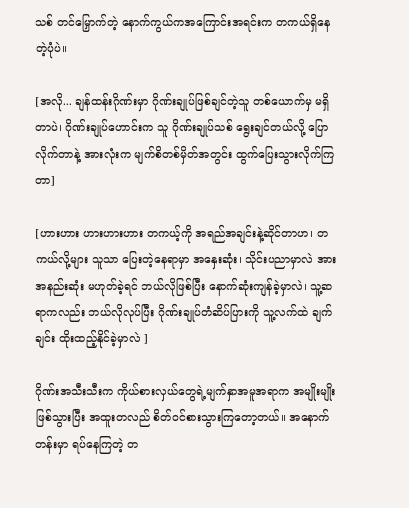သစ် တင်မြှောက်တဲ့ နောက်ကွယ်ကအကြောင်းအရင်းက တကယ်ရှိနေတဲ့ပုံပဲ။

[အလို... ချန်ထန်းဂိုဏ်းမှာ ဂိုဏ်းချုပ်ဖြစ်ချင်တဲ့သူ တစ်ယောက်မှ မရှိတာပဲ၊ ဂိုဏ်းချုပ်ဟောင်းက သူ ဂိုဏ်းချုပ်သစ် ရွေးချင်တယ်လို့ ပြောလိုက်တာနဲ့ အားလုံးက မျက်စိတစ်မှိတ်အတွင်း ထွက်ပြေးသွားလိုက်ကြတာ]

[ဟားဟား ဟားဟားဟား တကယ့်ကို အရည်အချင်းနဲ့ဆိုင်တာဟ၊ တကယ်လို့များ သူသာ ပြေးတဲ့နေရာမှာ အနှေးဆုံး၊ သိုင်းပညာမှာလဲ အားအနည်းဆုံး မဟုတ်ခဲ့ရင် ဘယ်လိုဖြစ်ပြီး နောက်ဆုံးကျန်ခဲ့မှာလဲ၊ သူ့ဆရာကလည်း ဘယ်လိုလုပ်ပြီး ဂိုဏ်းချုပ်တံဆိပ်ပြားကို သူ့လက်ထဲ ချက်ချင်း ထိုးထည့်နိုင်ခဲ့မှာလဲ ]

ဂိုဏ်းအသီးသီးက ကိုယ်စားလှယ်တွေရဲ့မျက်နှာအမူအရာက အမျိုးမျိုးဖြစ်သွားပြီး အထူးတလည် စိတ်ဝင်စားသွားကြတော့တယ်။ အနောက်တန်းမှာ ရပ်နေကြတဲ့ တ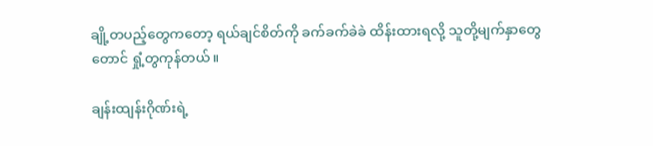ချို့တပည့်တွေကတော့ ရယ်ချင်စိတ်ကို ခက်ခက်ခဲခဲ ထိန်းထားရလို့ သူတို့မျက်နှာတွေတောင် ရှုံ့တွကုန်တယ်။

ချန်းထျန်းဂိုဏ်းရဲ့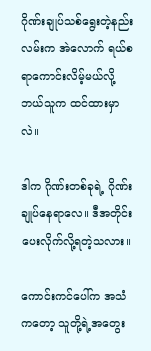ဂိုဏ်းချုပ်သစ်ရွေးတဲ့နည်းလမ်းက အဲလောက် ရယ်စရာကောင်းလိမ့်မယ်လို့ ဘယ်သူက ထင်ထားမှာလဲ။

ဒါက ဂိုဏ်းတစ်ခုရဲ့ ဂိုဏ်းချုပ်နေရာလေ။ ဒီအတိုင်း ပေးလိုက်လို့ရတဲ့သလား။

ကောင်းကင်ပေါ်က အသံကတော့ သူတို့ရဲ့အတွေး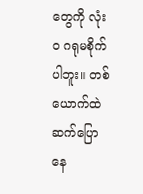တွေကို လုံးဝ ဂရုမစိုက်ပါဘူး။ တစ်ယောက်ထဲ ဆက်ပြောနေ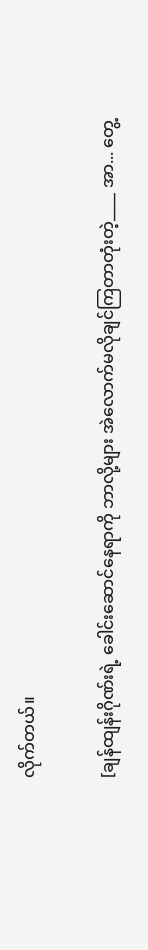လိုက်တယ်။

[ချန်ထျန်းဂိုဏ်းရဲ့ ခေါင်းဆောင်နေရာကို ဘာလို့များ အဲလောက်မလိုချင်ကြတာတုံးတဲ့____ အာ... တွေ့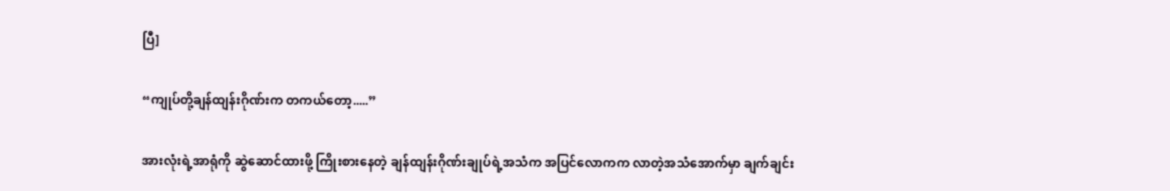ပြီ]

“ကျုပ်တို့ချန်ထျန်းဂိုဏ်းက တကယ်တော့.....”

အားလုံးရဲ့အာရုံကို ဆွဲ‌ဆောင်ထားဖို့ ကြိုးစားနေတဲ့ ချန်ထျန်းဂိုဏ်းချုပ်ရဲ့အသံက အပြင်လောကက လာတဲ့အသံအောက်မှာ ချက်ချင်း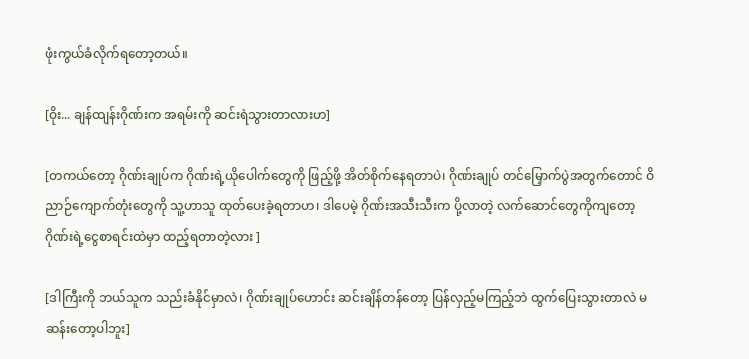ဖုံးကွယ်ခံလိုက်ရတော့တယ်။

[ဝိုး... ချန်ထျန်းဂိုဏ်းက အရမ်းကို ဆင်းရဲသွားတာလားဟ]

[တကယ်တော့ ဂိုဏ်းချုပ်က ဂိုဏ်းရဲ့ယိုပေါက်တွေကို ဖြည့်ဖို့ အိတ်စိုက်နေရတာပဲ၊ ဂိုဏ်းချုပ် တင်မြှောက်ပွဲအတွက်တောင် ဝိညာဉ်ကျောက်တုံးတွေကို သူ့ဟာသူ ထုတ်ပေးခဲ့ရတာဟ၊ ဒါပေမဲ့ ဂိုဏ်းအသီးသီးက ပို့လာတဲ့ လက်ဆောင်တွေကိုကျတော့ ဂိုဏ်းရဲ့ငွေစာရင်းထဲမှာ ထည့်ရတာတဲ့လား ]

[ဒါကြီးကို ဘယ်သူက သည်းခံနိုင်မှာလဲ၊ ဂိုဏ်းချုပ်ဟောင်း ဆင်းချိန်တန်တော့ ပြန်လှည့်မကြည့်ဘဲ ထွက်ပြေးသွားတာလဲ မဆန်းတော့ပါဘူး]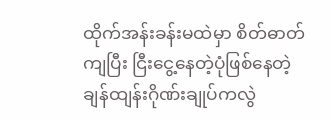ထိုက်အန်းခန်းမထဲမှာ စိတ်ဓာတ်ကျပြီး ငြီးငွေ့နေတဲ့ပုံဖြစ်နေတဲ့ ချန်ထျန်းဂိုဏ်းချုပ်ကလွဲ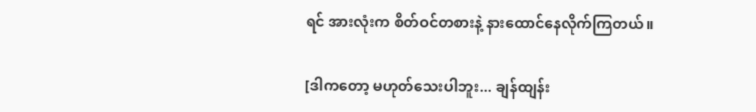ရင် အားလုံးက စိတ်ဝင်တစားနဲ့ နားထောင်နေလိုက်ကြတယ်။

[ဒါကတော့ မဟုတ်သေးပါဘူး... ချန်ထျန်း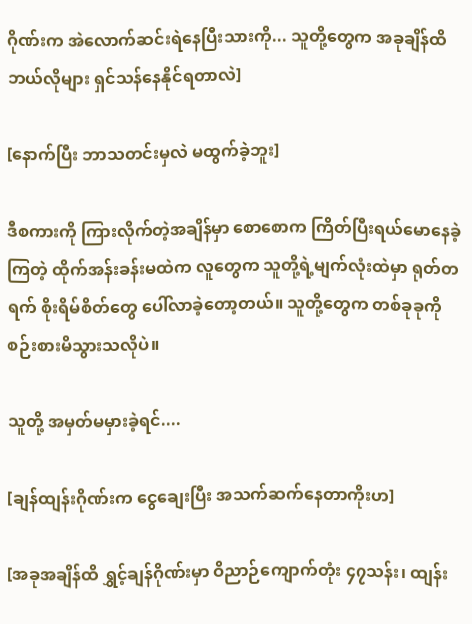ဂိုဏ်းက အဲလောက်ဆင်းရဲနေပြီးသားကို... သူတို့တွေက အခုချိန်ထိ ဘယ်လိုများ ရှင်သန်နေနိုင်ရတာလဲ]

[နောက်ပြီး ဘာသတင်းမှလဲ မထွက်ခဲ့ဘူး]

ဒီစကားကို ကြားလိုက်တဲ့အချိန်မှာ စောစောက ကြိတ်ပြီးရယ်မောနေခဲ့ကြတဲ့ ထိုက်အန်းခန်းမထဲက လူတွေက သူတို့ရဲ့မျက်လုံးထဲမှာ ရုတ်တရက် စိုးရိမ်စိတ်တွေ ပေါ်လာခဲ့တော့တယ်။ သူတို့တွေက တစ်ခုခုကို စဉ်းစားမိသွားသလိုပဲ။

သူတို့ အမှတ်မမှားခဲ့ရင်....

[ချန်ထျန်းဂိုဏ်းက ငွေချေးပြီး အသက်ဆက်နေတာကိုးဟ]

[အခုအချိန်ထိ ရွှင့်ချန်ဂိုဏ်းမှာ ဝိညာဉ်ကျောက်တုံး ၄၇သန်း၊ ထျန်း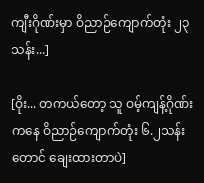ကျီးဂိုဏ်းမှာ ဝိညာဉ်ကျောက်တုံး ၂၃သန်း...]

[ဝိုး... တကယ်တော့ သူ ဝမ့်ကျန့်ဂိုဏ်းကနေ ဝိညာဉ်ကျောက်တုံး ၆.၂သန်းတောင် ချေးထားတာပဲ]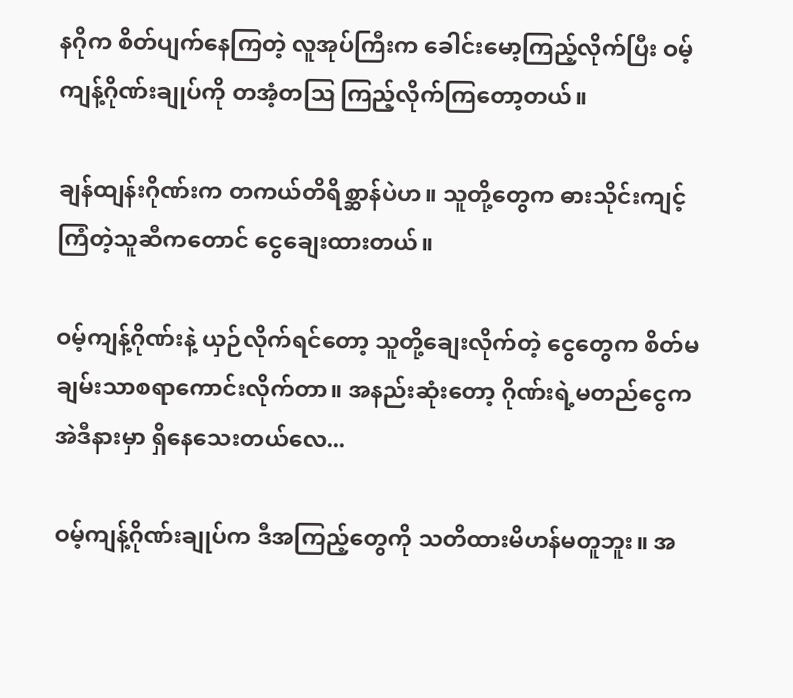နဂိုက စိတ်ပျက်နေကြတဲ့ လူအုပ်ကြီးက ခေါင်းမော့ကြည့်လိုက်ပြီး ဝမ့်ကျန့်ဂိုဏ်းချုပ်ကို တအံ့တဩ ကြည့်လိုက်ကြတော့တယ်။

ချန်ထျန်းဂိုဏ်းက တကယ်တိရိစ္ဆာန်ပဲဟ။ သူတို့တွေက ဓားသိုင်းကျင့်ကြံတဲ့သူဆီကတောင် ငွေချေးထားတယ်။

ဝမ့်ကျန့်ဂိုဏ်းနဲ့ ယှဉ်လိုက်ရင်တော့ သူတို့ချေးလိုက်တဲ့ ငွေတွေက စိတ်မချမ်းသာစရာကောင်းလိုက်တာ။ အနည်းဆုံးတော့ ဂိုဏ်းရဲ့မတည်ငွေက အဲဒီနားမှာ ရှိနေသေးတယ်လေ...

ဝမ့်ကျန့်ဂိုဏ်းချုပ်က ဒီအကြည့်တွေကို သတိထားမိဟန်မတူဘူး။ အ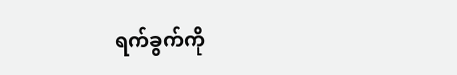ရက်ခွက်ကို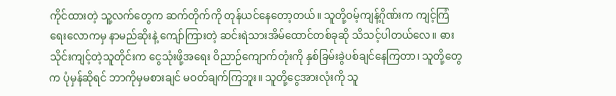ကိုင်ထားတဲ့ သူ့လက်တွေက ဆက်တိုက်ကို တုန်ယင်နေတော့တယ်။ သူတို့ဝမ့်ကျန့်ဂိုဏ်းက ကျင့်ကြံရေးလောကမှ နာမည်ဆိုးနဲ့ ကျော်ကြားတဲ့ ဆင်းရဲသားအိမ်ထောင်တစ်ခုဆို သိသင့်ပါတယ်လေ။ ဓားသိုင်းကျင့်တဲ့သူတိုင်းက ငွေသုံးဖို့အရေး ဝိညာဉ်ကျောက်တုံးကို နှစ်ခြမ်းခွဲပစ်ချင်နေကြတာ၊ သူတို့တွေက ပုံမှန်ဆိုရင် ဘာကိုမှမစားချင် မဝတ်ချက်ကြဘူး။ သူတို့ငွေအားလုံးကို သူ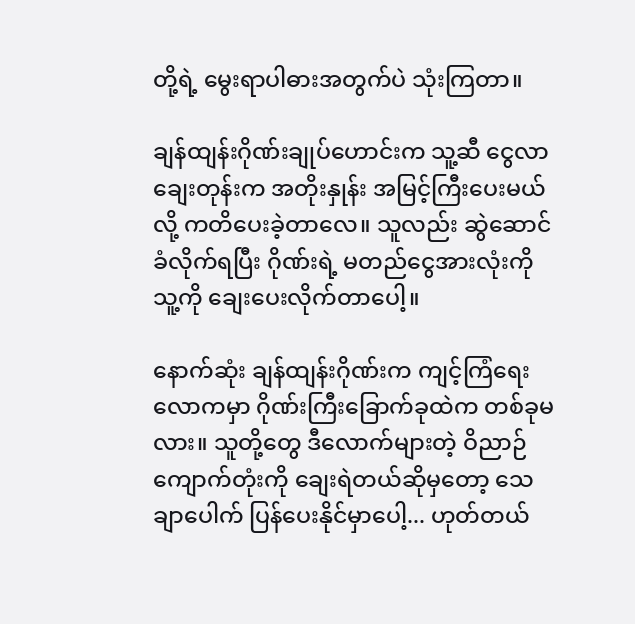တို့ရဲ့ မွေးရာပါဓားအတွက်ပဲ သုံးကြတာ။

ချန်ထျန်းဂိုဏ်းချုပ်ဟောင်းက သူ့ဆီ ငွေလာချေးတုန်းက အတိုးနှုန်း အမြင့်ကြီးပေးမယ်လို့ ကတိပေးခဲ့တာလေ။ သူလည်း ဆွဲဆောင်ခံလိုက်ရပြီး ဂိုဏ်းရဲ့ မတည်ငွေအားလုံးကို သူ့ကို ချေး‌ပေးလိုက်တာပေါ့။

နောက်ဆုံး ချန်ထျန်းဂိုဏ်းက ကျင့်ကြံရေးလောကမှာ ဂိုဏ်းကြီးခြောက်ခုထဲက တစ်ခုမလား။ သူတို့တွေ ဒီလောက်များတဲ့ ဝိညာဉ်ကျောက်တုံးကို ချေးရဲတယ်ဆိုမှတော့ သေချာပေါက် ပြန်ပေးနိုင်မှာပေါ့... ဟုတ်တယ်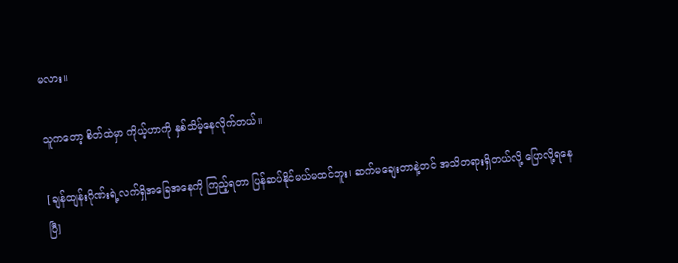မလား။

သူကတော့ စိတ်ထဲမှာ ကိုယ့်ဟာကို နှစ်သိမ့်နေလိုက်တယ်။

[ချန်ထျန်းဂိုဏ်းရဲ့လက်ရှိအခြေအနေကို ကြည့်ရတာ ပြန်ဆပ်နိုင်မယ်မထင်ဘူး၊ ဆက်မချေးတာနဲ့တင် အသိတရားရှိတယ်လို့ ပြောလို့ရနေပြီ]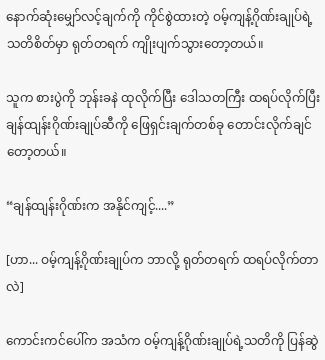နောက်ဆုံးမျှော်လင့်ချက်ကို ကိုင်စွဲထားတဲ့ ဝမ့်ကျန့်ဂိုဏ်းချုပ်ရဲ့ သတိစိတ်မှာ ရုတ်တရက် ကျိုးပျက်သွားတော့တယ်။

သူက စားပွဲကို ဘုန်းခနဲ ထုလိုက်ပြီး ဒေါသတကြီး ထရပ်လိုက်ပြီး ချန်ထျန်းဂိုဏ်းချုပ်ဆီကို ဖြေရှင်းချက်တစ်ခု တောင်းလိုက်ချင်တော့တယ်။

“ချန်ထျန်းဂိုဏ်းက အနိုင်ကျင့်....”

[ဟာ... ဝမ့်ကျန့်ဂိုဏ်းချုပ်က ဘာလို့ ရုတ်တရက် ထရပ်လိုက်တာလဲ]

ကောင်းကင်ပေါ်က အသံက ဝမ့်ကျန့်ဂိုဏ်းချုပ်ရဲ့သတိကို ပြန်ဆွဲ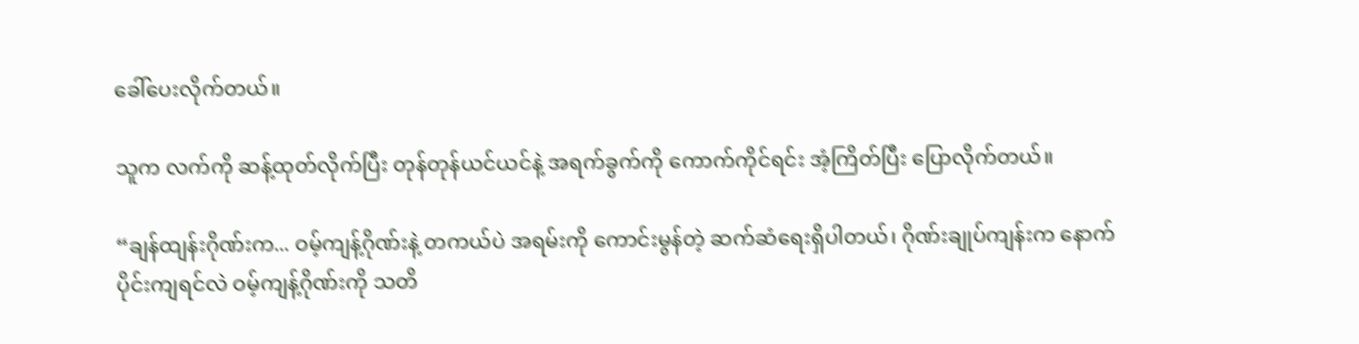ခေါ်ပေးလိုက်တယ်။

သူက လက်ကို ဆန့်ထုတ်လိုက်ပြီး တုန်တုန်ယင်ယင်နဲ့ အရက်ခွက်ကို ကောက်ကိုင်ရင်း အံ့ကြိတ်ပြီး ပြောလိုက်တယ်။

“ချန်ထျန်းဂိုဏ်းက... ဝမ့်ကျန့်ဂိုဏ်းနဲ့ တကယ်ပဲ အရမ်းကို ကောင်းမွန်တဲ့ ဆက်ဆံရေးရှိပါတယ်၊ ဂိုဏ်းချုပ်ကျန်းက နောက်ပိုင်းကျရင်လဲ ဝမ့်ကျန့်ဂိုဏ်းကို သတိ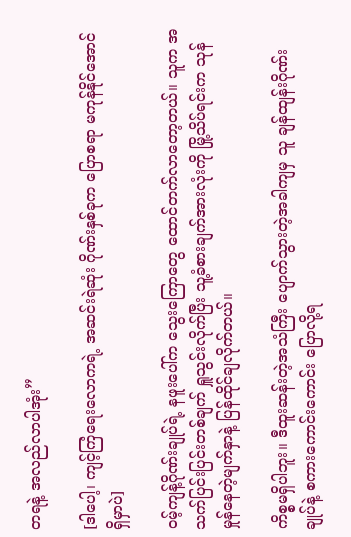တရနဲ့ အလည်လာပါအုံး”

[ဒါပေါ့၊ ကျင့်ကြံရေးလောကရဲ့ အဆင်းရဲဆုံး ဂိုဏ်းနှစ်ခုက ပြောစရာ မကုန်နိုင်အောင်ရှိမှာပဲ]

ဝမ့်ကျန့်ဂိုဏ်းချုပ်ရဲ့ နဖူးပေါ်က သွေးကြောတွေ ထောင်တက်လာတော့တယ်။ သူက အသက်ပြင်းပြင်းတစ်ချက် ရှူသွင်းလိုက်ပြီး သူ့ခံစားချက်အားလုံးကို မြို့သိပ်ရင်းက သုန်မှုန်နေတဲ့မျက်နှာနဲ့ ပြန်ထိုင်ချလိုက်တယ်။

ကိစ္စမရှိပါဘူး။ ဒီထူးဆန်းတဲ့အသံကြီး ပျောက်သွားတဲ့အခါကျမှ သူ ချန်ထျန်းဂိုဏ်းချုပ်နဲ့ စကားကောင်းကောင်း ပြောလို့ရ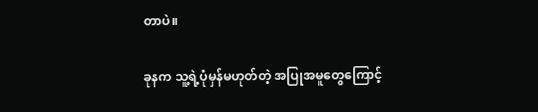တာပဲ။

ခုနက သူ့ရဲ့ပုံမှန်မဟုတ်တဲ့ အပြုအမူတွေကြောင့်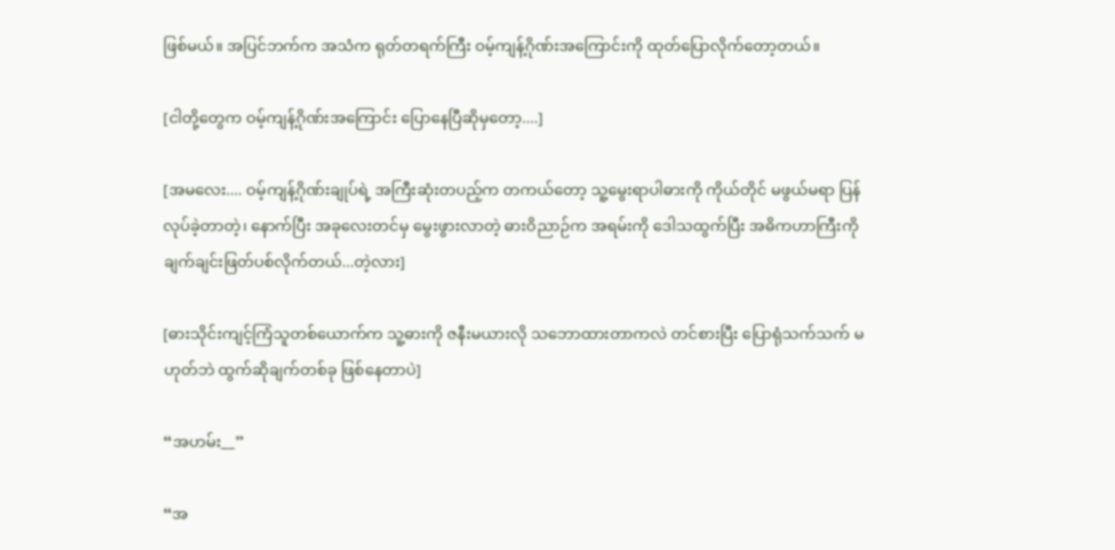ဖြစ်မယ်။ အပြင်ဘက်က အသံက ရုတ်တရက်ကြီး ဝမ့်ကျန့်ဂိုဏ်းအကြောင်းကို ထုတ်ပြောလိုက်တော့တယ်။

[ငါတို့တွေက ဝမ့်ကျန့်ဂိုဏ်းအကြောင်း ပြောနေပြီဆိုမှတော့....]

[အမလေး.... ဝမ့်ကျန့်ဂိုဏ်းချုပ်ရဲ့ အကြီးဆုံးတပည့်က တကယ်တော့ သူ့မွေးရာပါဓားကို ကိုယ်တိုင် မဖွယ်မရာ ပြန်လုပ်ခဲ့တာတဲ့၊ နောက်ပြီး အခု‌လေးတင်မှ မွေးဖွားလာတဲ့ ဓားဝိညာဉ်က အရမ်းကို ဒေါသထွက်ပြီး အဓိကဟာကြီးကို ချက်ချင်းဖြတ်ပစ်လိုက်တယ်...တဲ့လား]

[ဓားသိုင်းကျင့်ကြံသူတစ်ယောက်က သူ့ဓားကို ဇနီးမယားလို သဘောထားတာကလဲ တင်စားပြီး ပြောရုံသက်သက် မဟုတ်ဘဲ ထွက်ဆိုချက်တစ်ခု ဖြစ်နေတာပဲ]

“အဟမ်း__”

“အ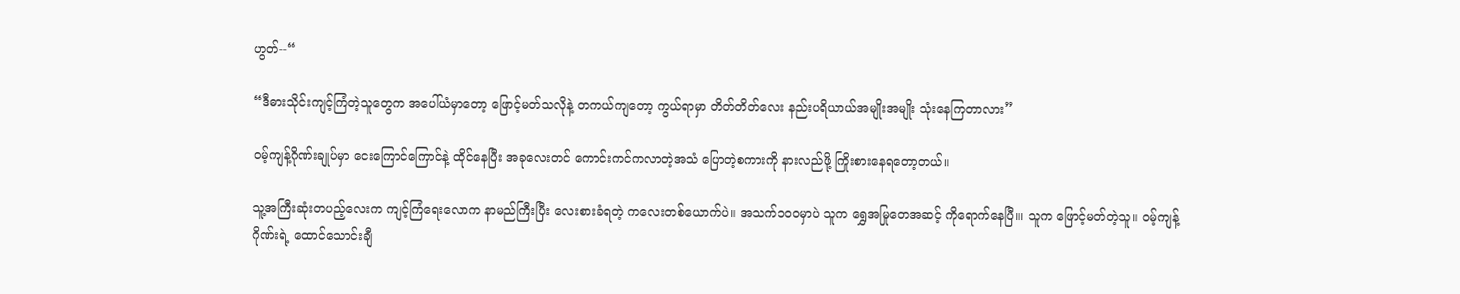ဟွတ်--“

“ဒီဓားသိုင်းကျင့်ကြံတဲ့သူတွေက အပေါ်ယံမှာတော့ ဖြောင့်မတ်သလိုနဲ့ တကယ်ကျတော့ ကွယ်ရာမှာ တိတ်တိတ်လေး နည်းပရိယာယ်အမျိုးအမျိုး သုံးနေကြတာလား”

ဝမ့်ကျန့်ဂိုဏ်းချုပ်မှာ ငေးကြောင်ကြောင်နဲ့ ထိုင်နေပြီး အခုလေးတင် ကောင်းကင်ကလာတဲ့အသံ ပြောတဲ့စကားကို နားလည်ဖို့ ကြိုးစားနေရတော့တယ်။

သူ့အကြီးဆုံးတပည့်လေးက ကျင့်ကြံရေးလောက နာမည်ကြီးပြီး လေးစားခံရတဲ့ ကလေးတစ်ယောက်ပဲ။ အသက်၁၀၀မှာပဲ သူက ရွှေအမြုတေအဆင့် ကိုရောက်နေပြီ။၊ သူက ဖြောင့်မတ်တဲ့သူ။ ဝမ့်ကျန့်ဂိုဏ်းရဲ့ ထောင်သောင်းချီ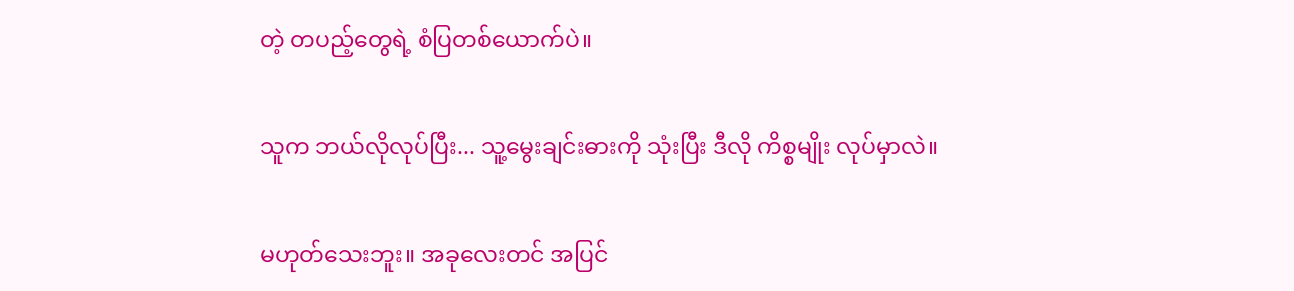တဲ့ တပည့်တွေရဲ့ စံပြတစ်ယောက်ပဲ။

သူက ဘယ်လိုလုပ်ပြီး... သူ့မွေးချင်းဓားကို သုံးပြီး ဒီလို ကိစ္စမျိုး လုပ်မှာလဲ။

မဟုတ်သေးဘူး။ အခုလေးတင် အပြင်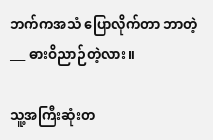ဘက်ကအသံ ပြောလိုက်တာ ဘာတဲ့ ___ ဓားဝိညာဉ်တဲ့လား။

သူ့အကြီးဆုံးတ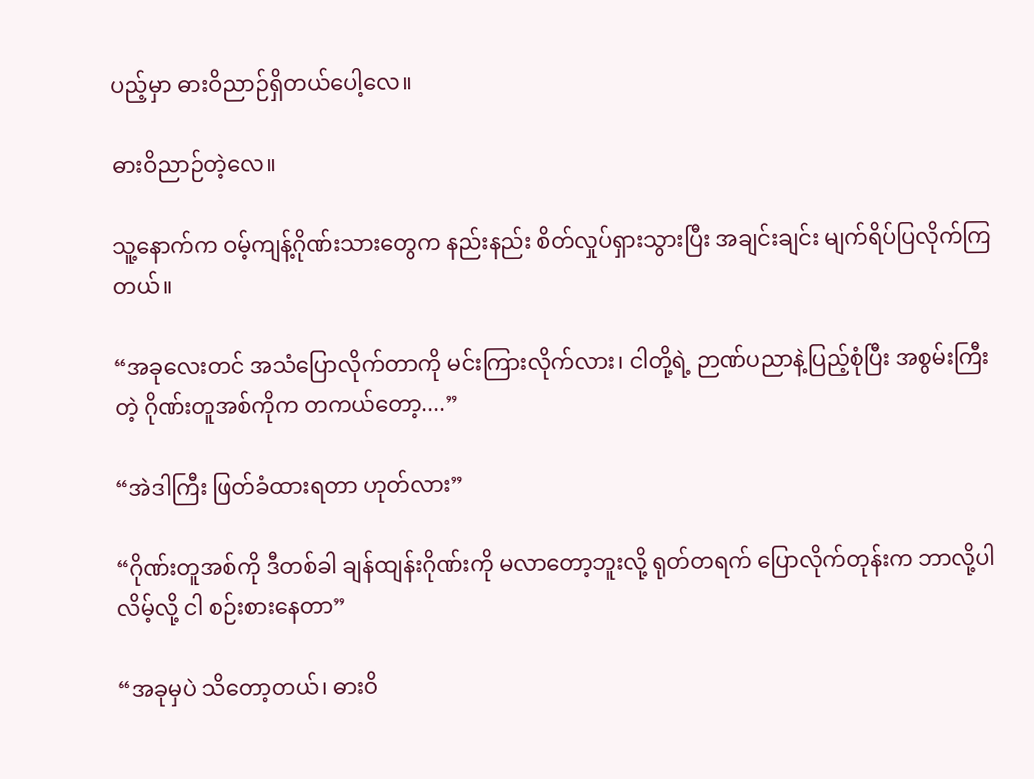ပည့်မှာ ဓားဝိညာဉ်ရှိတယ်ပေါ့လေ။

ဓားဝိညာဉ်တဲ့လေ။

သူ့နောက်က ဝမ့်ကျန့်ဂိုဏ်းသားတွေက နည်းနည်း စိတ်လှုပ်ရှားသွားပြီး အချင်းချင်း မျက်ရိပ်ပြလိုက်ကြတယ်။

“အခုလေးတင် အသံပြောလိုက်တာကို မင်းကြားလိုက်လား၊ ငါတို့ရဲ့ ဉာဏ်ပညာနဲ့ပြည့်စုံပြီး အစွမ်းကြီးတဲ့ ဂိုဏ်းတူအစ်ကိုက တကယ်တော့....”

“အဲဒါကြီး ဖြတ်ခံထားရတာ ဟုတ်လား”

“ဂိုဏ်းတူအစ်ကို ဒီတစ်ခါ ချန်ထျန်းဂိုဏ်းကို မလာတော့ဘူးလို့ ရုတ်တရက် ပြောလိုက်တုန်းက ဘာလို့ပါလိမ့်လို့ ငါ စဉ်းစားနေတာ”

“အခုမှပဲ သိတော့တယ်၊ ဓားဝိ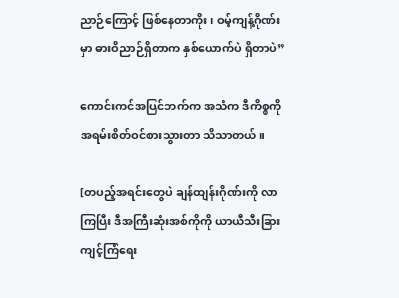ညာဉ်ကြောင့် ဖြစ်နေတာကိုး၊ ဝမ့်ကျန့်ဂိုဏ်းမှာ ဓားဝိညာဉ်ရှိတာက နှစ်ယောက်ပဲ ရှိတာပဲ”

ကောင်းကင်အပြင်ဘက်က အသံက ဒီကိစ္စကို အရမ်းစိတ်ဝင်စားသွားတာ သိသာတယ်။

[တပည့်အရင်းတွေပဲ ချန်ထျန်းဂိုဏ်းကို လာကြပြီး ဒီအကြီးဆုံးအစ်ကိုကို ယာယီသီးခြားကျင့်ကြံရေး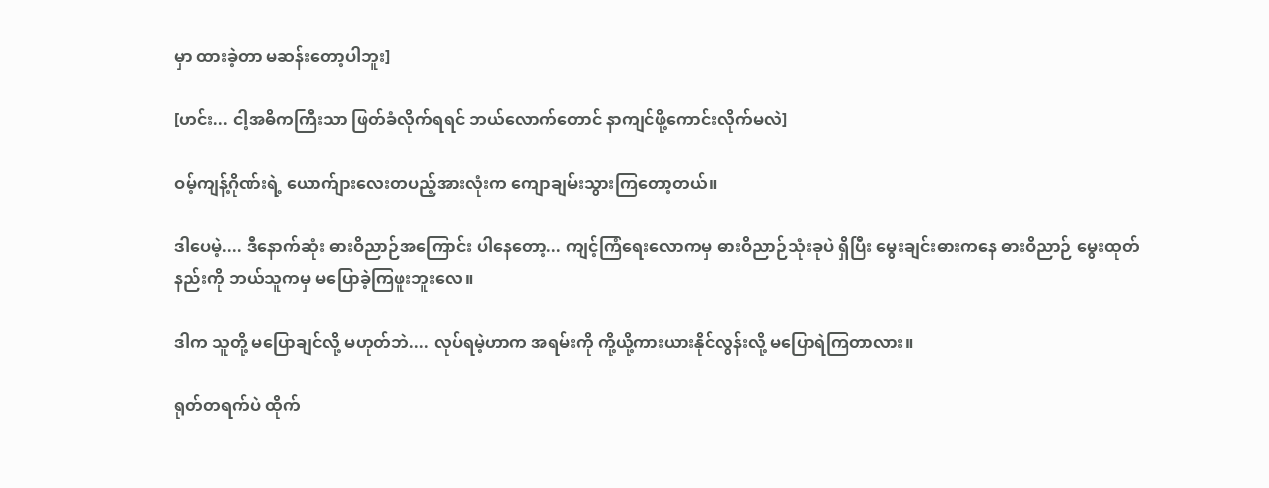မှာ ထားခဲ့တာ မဆန်းတော့ပါဘူး]

[ဟင်း... ငါ့အဓိကကြီးသာ ဖြတ်ခံလိုက်ရရင် ဘယ်လောက်တောင် နာကျင်ဖို့ကောင်းလိုက်မလဲ]

ဝမ့်ကျန့်ဂိုဏ်းရဲ့ ယောက်ျားလေးတပည့်အားလုံးက ကျောချမ်းသွားကြတော့တယ်။

ဒါပေမဲ့.... ဒီနောက်ဆုံး ဓားဝိညာဉ်အကြောင်း ပါနေတော့... ကျင့်ကြံရေးလောကမှ ဓားဝိညာဉ်သုံးခုပဲ ရှိပြီး မွေးချင်းဓားကနေ ဓားဝိညာဉ် မွေးထုတ်နည်းကို ဘယ်သူကမှ မပြောခဲ့ကြဖူးဘူးလေ။

ဒါက သူတို့ မပြောချင်လို့ မဟုတ်ဘဲ.... လုပ်ရမဲ့ဟာက အရမ်းကို ကို့ယို့ကားယားနိုင်လွန်းလို့ မပြောရဲကြတာလား။

ရုတ်တရက်ပဲ ထိုက်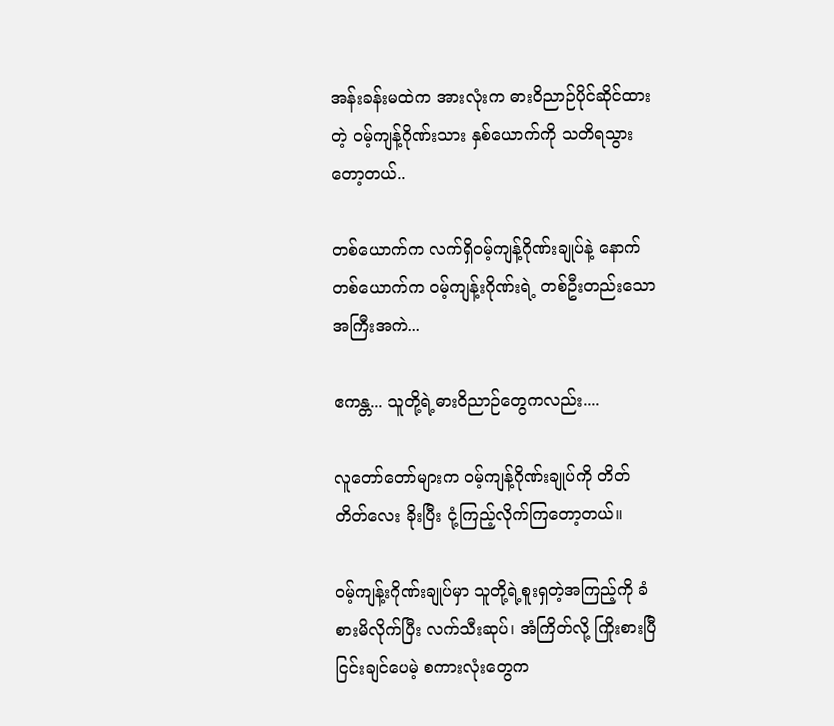အန်းခန်းမထဲက အားလုံးက ဓားဝိညာဉ်ပိုင်ဆိုင်ထားတဲ့ ဝမ့်ကျန့်ဂိုဏ်းသား နှစ်ယောက်ကို သတိရသွားတော့တယ်..

တစ်ယောက်က လက်ရှိဝမ့်ကျန့်ဂိုဏ်းချုပ်နဲ့ နောက်တစ်ယောက်က ဝမ့်ကျန့်းဂိုဏ်းရဲ့ တစ်ဦးတည်းသောအကြီးအကဲ...

ဧကန္တ... သူတို့ရဲ့ဓားဝိညာဉ်တွေကလည်း....

လူတော်တော်များက ဝမ့်ကျန့်ဂိုဏ်းချုပ်ကို တိတ်တိတ်‌လေး ခိုးပြီး ငုံ့ကြည့်လိုက်ကြတော့တယ်။

ဝမ့်ကျန့်းဂိုဏ်းချုပ်မှာ သူတို့ရဲ့စူးရှတဲ့အကြည့်ကို ခံစားမိလိုက်ပြီး လက်သီးဆုပ်၊ အံကြိတ်လို့ ကြိုးစားပြီ ငြင်းချင်ပေမဲ့ စကားလုံးတွေက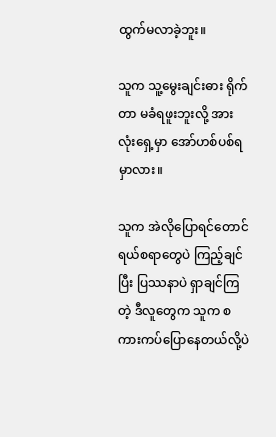ထွက်မလာခဲ့ဘူး။

သူက သူ့မွေးချင်းဓား ရိုက်တာ မခံရဖူးဘူးလို့ အားလုံးရှေ့မှာ အော်ဟစ်ပစ်ရမှာလား။

သူက အဲလိုပြောရင်တောင် ရယ်စရာတွေပဲ ကြည့်ချင်ပြီး ပြဿနာပဲ ရှာချင်ကြတဲ့ ဒီလူတွေက သူက စကားကပ်ပြောနေတယ်လို့ပဲ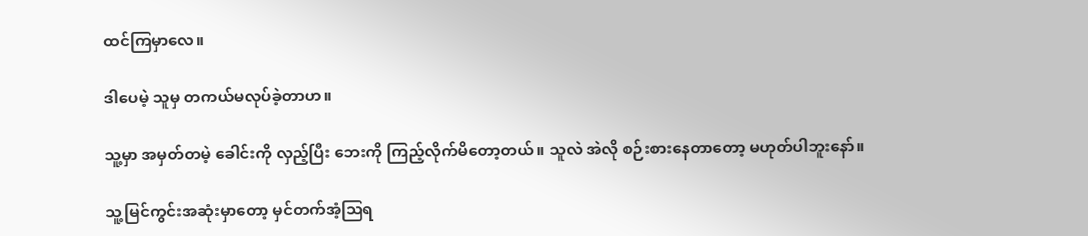ထင်ကြမှာလေ။

ဒါပေမဲ့ သူမှ တကယ်မလုပ်ခဲ့တာဟ။

သူ့မှာ အမှတ်တမဲ့ ခေါင်းကို လှည့်ပြီး ဘေးကို ကြည့်လိုက်မိတော့တယ်။ သူလဲ အဲလို စဉ်းစားနေတာတော့ မဟုတ်ပါဘူးနော်။

သူ့မြင်ကွင်းအဆုံးမှာတော့ မှင်တက်အံ့ဩရ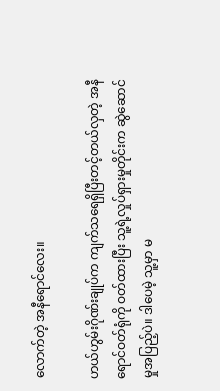လောက်တဲ့ အနီရောင်လေး။

ဟယ်ဟွမ်းဂိုဏ်းချုပ်က ကျက်သရေရှိပြီးတင့်တယ်လှတဲ့ အနီရောင်ဝတ်ရုံကို ဝတ်ထားပြီး သူ့ရဲ့လှုပ်ရှားမှုတိုင်းက ဆွဲဆောင်မှုအပြည့်ပဲ။ ဒါပေမဲ့ သူ့မှာ မ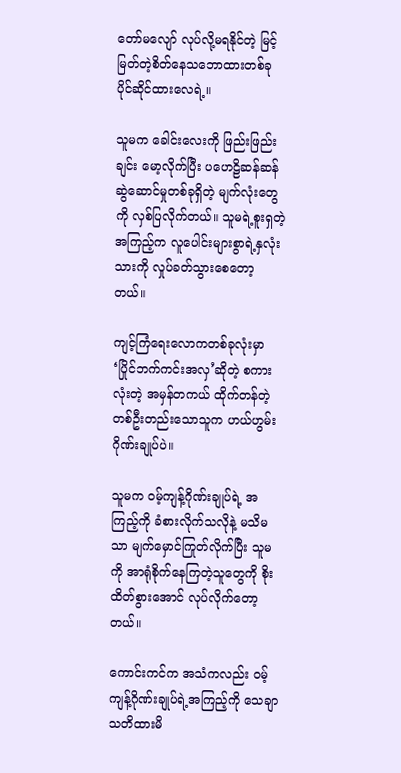တော်မလျော် လုပ်လို့မရနိုင်တဲ့ မြင့်မြတ်တဲ့စိတ်နေသဘောထားတစ်ခု ပိုင်ဆိုင်ထားလေရဲ့။

သူမက ခေါင်းလေးကို ဖြည်းဖြည်းချင်း မော့လိုက်ပြီး ပဟေဠိဆန်ဆန်ဆွဲဆောင်မှုတစ်ခုရှိတဲ့ မျက်လုံးတွေကို လှစ်ပြလိုက်တယ်။ သူမရဲ့စူးရှတဲ့အကြည့်က လူပေါင်းများစွာရဲ့နှလုံးသားကို လှုပ်ခတ်သွားစေတော့တယ်။

ကျင့်ကြံရေးလောကတစ်ခုလုံးမှာ ‘ပြိုင်ဘက်ကင်းအလှ’ဆိုတဲ့ စကားလုံးတဲ့ အမှန်တကယ် ထိုက်တန်တဲ့ တစ်ဦးတည်းသောသူက ဟယ်ဟွမ်းဂိုဏ်းချုပ်ပဲ။

သူမက ဝမ့်ကျန့်ဂိုဏ်းချုပ်ရဲ့ အကြည့်ကို ခံစားလိုက်သလိုနဲ့ မသိမသာ မျက်မှောင်ကြုတ်လိုက်ပြီး သူမကို အာရုံစိုက်နေကြတဲ့သူတွေကို စိုးထိတ်စွားအောင် လုပ်လိုက်တော့တယ်။

ကောင်းကင်က အသံကလည်း ဝမ့်ကျန့်ဂိုဏ်းချုပ်ရဲ့အကြည့်ကို သေချာ သတိထားမိ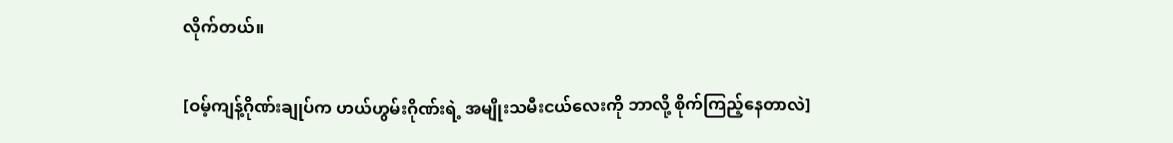လိုက်တယ်။

[ဝမ့်ကျန့်ဂိုဏ်းချုပ်က ဟယ်ဟွမ်းဂိုဏ်းရဲ့ အမျိုးသမီးငယ်လေးကို ဘာလို့ စိုက်ကြည့်နေတာလဲ]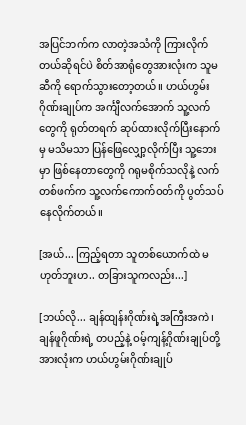အပြင်ဘက်က လာတဲ့အသံကို ကြားလိုက်တယ်ဆိုရင်ပဲ စိတ်အာရုံတွေအားလုံးက သူမဆီကို ရောက်သွားတော့တယ်။ ဟယ်ဟွမ်းဂိုဏ်းချုပ်က အင်္ကျီလက်အောက် သူ့လက်တွေကို ရုတ်တရက် ဆုပ်ထားလိုက်ပြီးနောက်မှ မသိမသာ ပြန်ဖြေလျှော့လိုက်ပြီး သူ့ဘေးမှာ ဖြစ်နေတာတွေကို ဂရုမစိုက်သလိုနဲ့ လက်တစ်ဖက်က သူ့လက်ကောက်ဝတ်ကို ပွတ်သပ်နေလိုက်တယ်။

[အယ်... ကြည့်ရတာ သူတစ်ယောက်ထဲ မဟုတ်ဘူးဟ.. တခြားသူကလည်း...]

[ဘယ်လို... ချန်ထျန်းဂိုဏ်းရဲ့အကြီးအကဲ၊ ချန်ဖူဂိုဏ်းရဲ့ တပည့်နဲ့ ဝမ့်ကျန့်ဂိုဏ်းချုပ်တို့အားလုံးက ဟယ်ဟွမ်းဂိုဏ်းချုပ်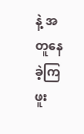နဲ့ အတူနေခဲ့ကြဖူး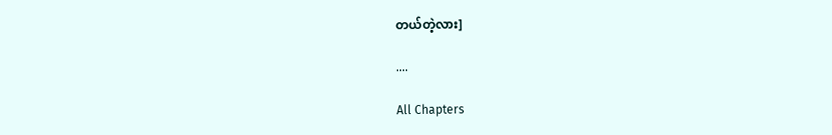တယ်တဲ့လား]

....

All Chapters